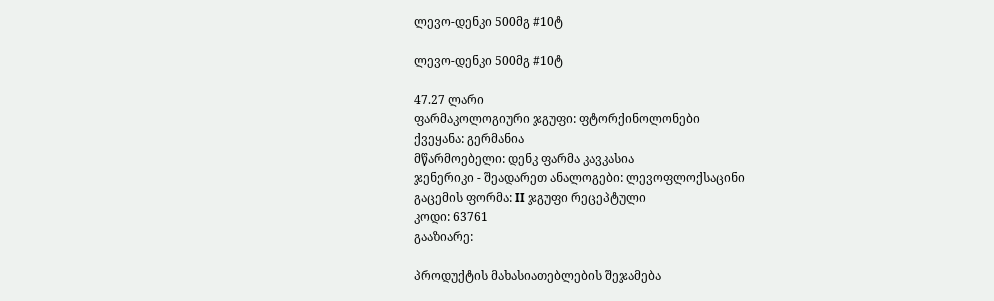ლევო-დენკი 500მგ #10ტ

ლევო-დენკი 500მგ #10ტ

47.27 ლარი
ფარმაკოლოგიური ჯგუფი: ფტორქინოლონები
ქვეყანა: გერმანია
მწარმოებელი: დენკ ფარმა კავკასია
ჯენერიკი - შეადარეთ ანალოგები: ლევოფლოქსაცინი
გაცემის ფორმა: II ჯგუფი რეცეპტული
კოდი: 63761
გააზიარე:

პროდუქტის მახასიათებლების შეჯამება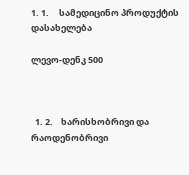1. 1.     სამედიცინო პროდუქტის დასახელება

ლევო-დენკ 500



  1. 2.    ხარისხობრივი და რაოდენობრივი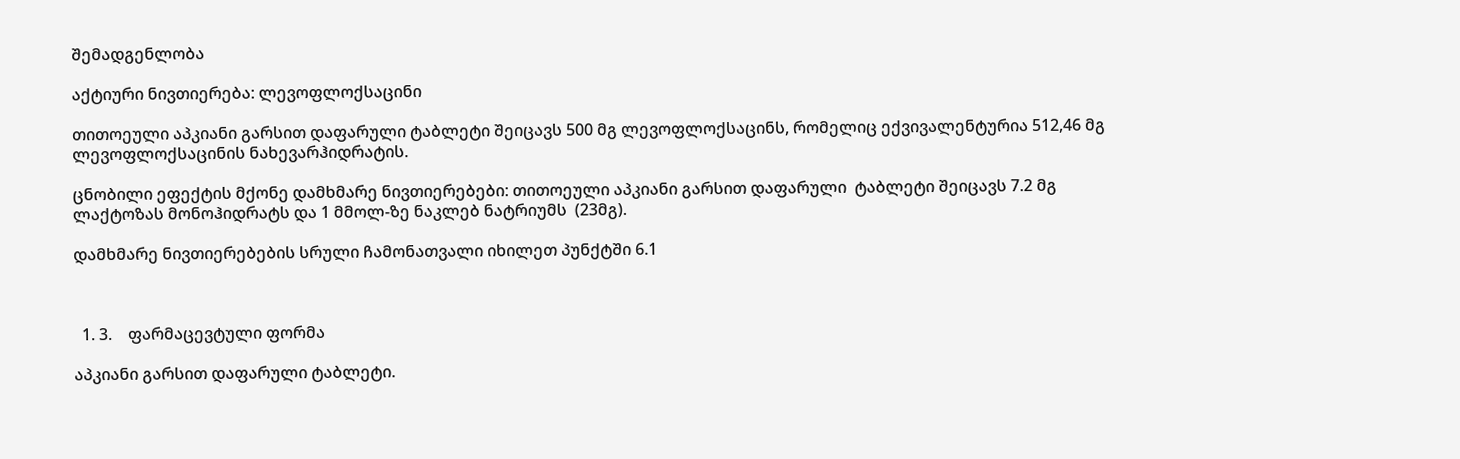შემადგენლობა

აქტიური ნივთიერება: ლევოფლოქსაცინი

თითოეული აპკიანი გარსით დაფარული ტაბლეტი შეიცავს 500 მგ ლევოფლოქსაცინს, რომელიც ექვივალენტურია 512,46 მგ ლევოფლოქსაცინის ნახევარჰიდრატის.

ცნობილი ეფექტის მქონე დამხმარე ნივთიერებები: თითოეული აპკიანი გარსით დაფარული  ტაბლეტი შეიცავს 7.2 მგ ლაქტოზას მონოჰიდრატს და 1 მმოლ-ზე ნაკლებ ნატრიუმს  (23მგ).

დამხმარე ნივთიერებების სრული ჩამონათვალი იხილეთ პუნქტში 6.1



  1. 3.    ფარმაცევტული ფორმა

აპკიანი გარსით დაფარული ტაბლეტი.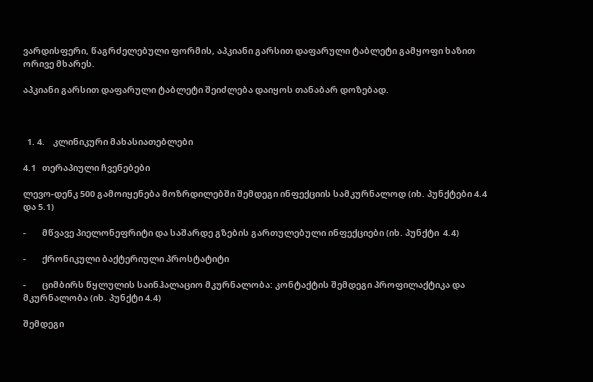ვარდისფერი, წაგრძელებული ფორმის, აპკიანი გარსით დაფარული ტაბლეტი გამყოფი ხაზით ორივე მხარეს.

აპკიანი გარსით დაფარული ტაბლეტი შეიძლება დაიყოს თანაბარ დოზებად.



  1. 4.    კლინიკური მახასიათებლები

4.1   თერაპიული ჩვენებები

ლევო-დენკ 500 გამოიყენება მოზრდილებში შემდეგი ინფექციის სამკურნალოდ (იხ. პუნქტები 4.4 და 5.1)

-        მწვავე პიელონეფრიტი და საშარდე გზების გართულებული ინფექციები (იხ. პუნქტი  4.4)

-        ქრონიკული ბაქტერიული პროსტატიტი

-        ციმბირს წყლულის საინჰალაციო მკურნალობა: კონტაქტის შემდეგი პროფილაქტიკა და მკურნალობა (იხ. პუნქტი 4.4)

შემდეგი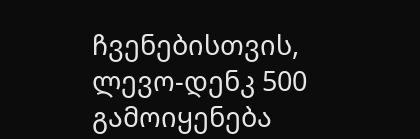ჩვენებისთვის, ლევო-დენკ 500 გამოიყენება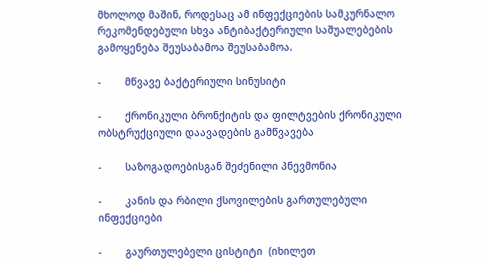მხოლოდ მაშინ, როდესაც ამ ინფექციების სამკურნალო რეკომენდებული სხვა ანტიბაქტერიული საშუალებების გამოყენება შეუსაბამოა შეუსაბამოა.

-        მწვავე ბაქტერიული სინუსიტი

-        ქრონიკული ბრონქიტის და ფილტვების ქრონიკული ობსტრუქციული დაავადების გამწვავება

-        საზოგადოებისგან შეძენილი პნევმონია

-        კანის და რბილი ქსოვილების გართულებული ინფექციები

-        გაურთულებელი ცისტიტი  (იხილეთ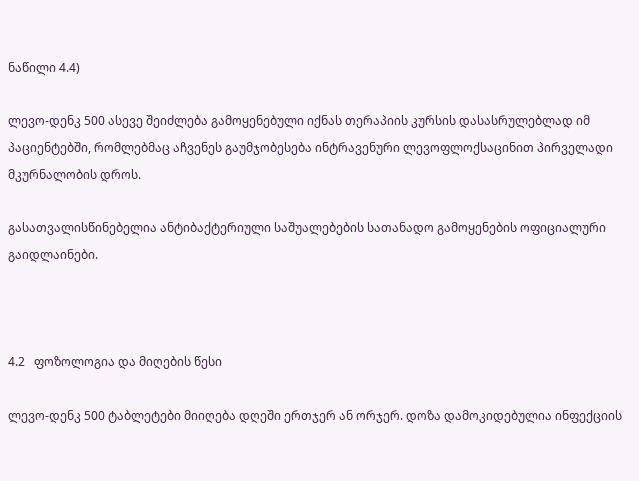ნაწილი 4.4)

ლევო-დენკ 500 ასევე შეიძლება გამოყენებული იქნას თერაპიის კურსის დასასრულებლად იმ პაციენტებში, რომლებმაც აჩვენეს გაუმჯობესება ინტრავენური ლევოფლოქსაცინით პირველადი მკურნალობის დროს.

გასათვალისწინებელია ანტიბაქტერიული საშუალებების სათანადო გამოყენების ოფიციალური გაიდლაინები.



4.2   ფოზოლოგია და მიღების წესი

ლევო-დენკ 500 ტაბლეტები მიიღება დღეში ერთჯერ ან ორჯერ. დოზა დამოკიდებულია ინფექციის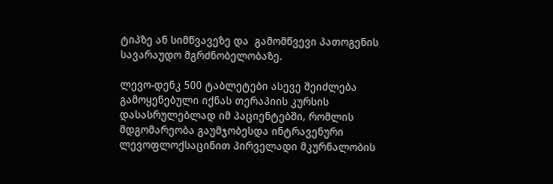ტიპზე ან სიმწვავეზე და  გამომწვევი პათოგენის სავარაუდო მგრძნობელობაზე.

ლევო-დენკ 500 ტაბლეტები ასევე შეიძლება გამოყენებული იქნას თერაპიის კურსის დასასრულებლად იმ პაციენტებში, რომლის მდგომარეობა გაუმჯობესდა ინტრავენური ლევოფლოქსაცინით პირველადი მკურნალობის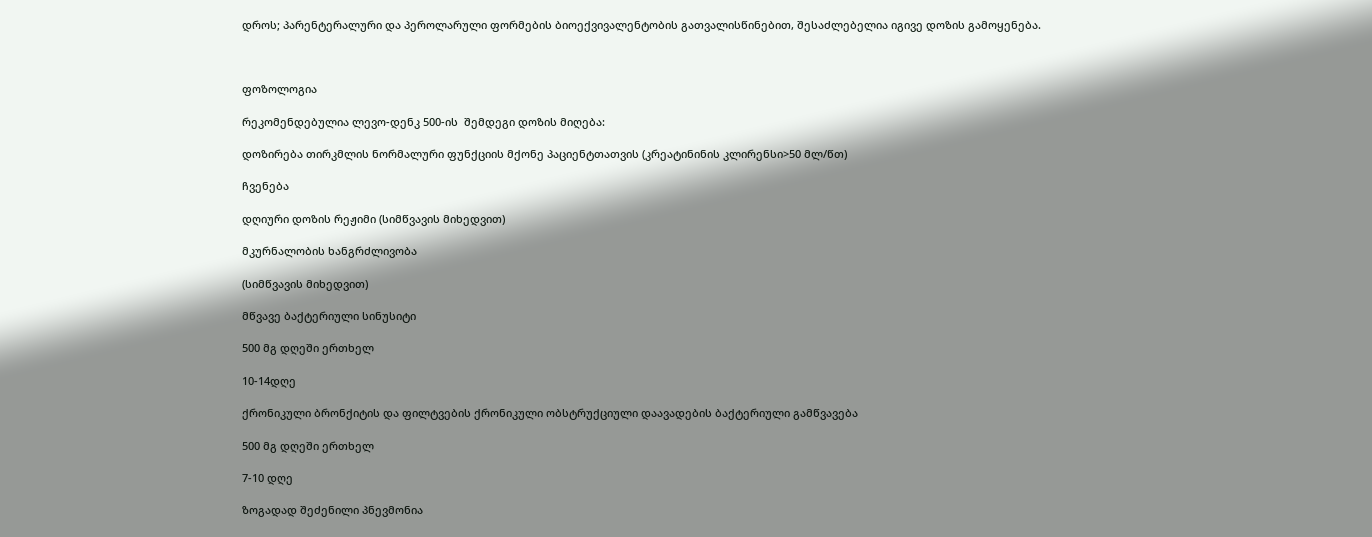დროს; პარენტერალური და პეროლარული ფორმების ბიოექვივალენტობის გათვალისწინებით, შესაძლებელია იგივე დოზის გამოყენება.



ფოზოლოგია

რეკომენდებულია ლევო-დენკ 500-ის  შემდეგი დოზის მიღება:

დოზირება თირკმლის ნორმალური ფუნქციის მქონე პაციენტთათვის (კრეატინინის კლირენსი>50 მლ/წთ)

ჩვენება

დღიური დოზის რეჟიმი (სიმწვავის მიხედვით)

მკურნალობის ხანგრძლივობა

(სიმწვავის მიხედვით)

მწვავე ბაქტერიული სინუსიტი

500 მგ დღეში ერთხელ

10-14დღე

ქრონიკული ბრონქიტის და ფილტვების ქრონიკული ობსტრუქციული დაავადების ბაქტერიული გამწვავება

500 მგ დღეში ერთხელ

7-10 დღე

ზოგადად შეძენილი პნევმონია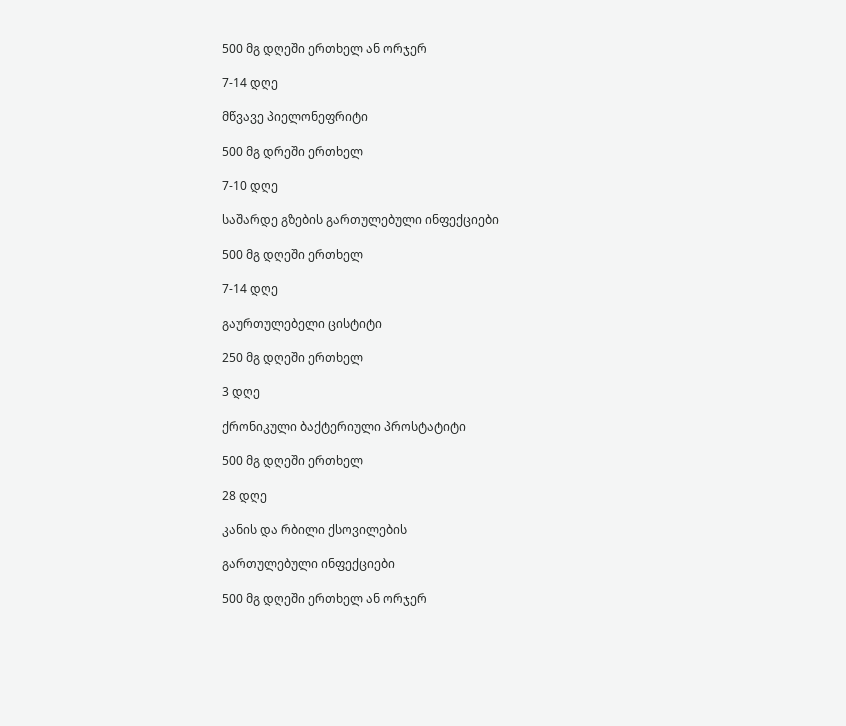500 მგ დღეში ერთხელ ან ორჯერ

7-14 დღე

მწვავე პიელონეფრიტი

500 მგ დრეში ერთხელ

7-10 დღე

საშარდე გზების გართულებული ინფექციები

500 მგ დღეში ერთხელ

7-14 დღე

გაურთულებელი ცისტიტი

250 მგ დღეში ერთხელ

3 დღე

ქრონიკული ბაქტერიული პროსტატიტი

500 მგ დღეში ერთხელ

28 დღე

კანის და რბილი ქსოვილების

გართულებული ინფექციები

500 მგ დღეში ერთხელ ან ორჯერ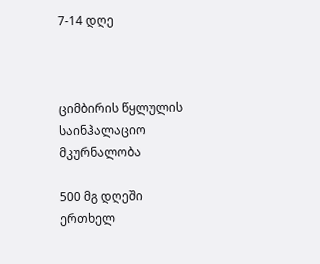7-14 დღე



ციმბირის წყლულის საინჰალაციო მკურნალობა

500 მგ დღეში ერთხელ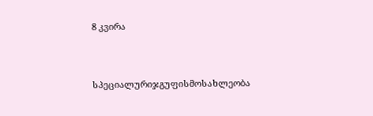8 კვირა



სპეციალურიჯგუფისმოსახლეობა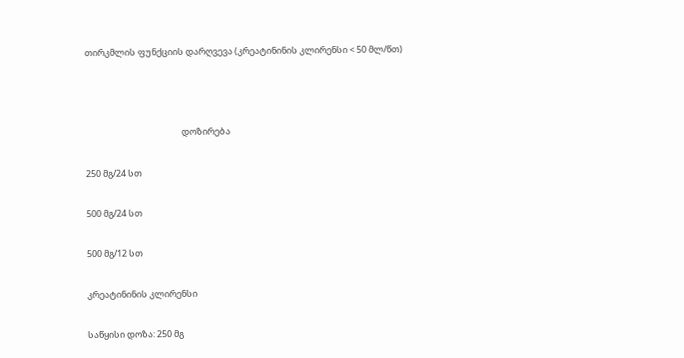თირკმლის ფუნქციის დარღვევა (კრეატინინის კლირენსი < 50 მლ/წთ)



                                                დოზირება

250 მგ/24 სთ

500 მგ/24 სთ

500 მგ/12 სთ

კრეატინინის კლირენსი

საწყისი დოზა: 250 მგ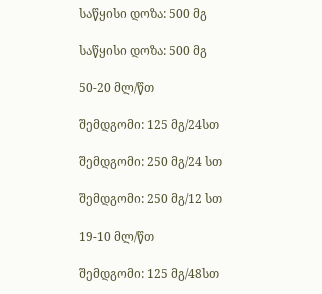საწყისი დოზა: 500 მგ

საწყისი დოზა: 500 მგ

50-20 მლ/წთ

შემდგომი: 125 მგ/24სთ

შემდგომი: 250 მგ/24 სთ

შემდგომი: 250 მგ/12 სთ

19-10 მლ/წთ

შემდგომი: 125 მგ/48სთ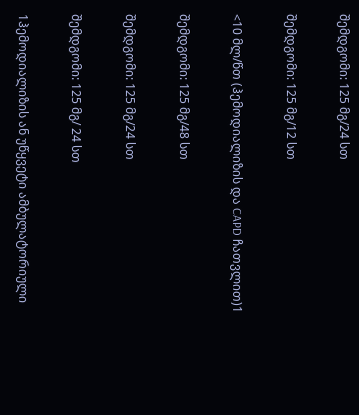შემდგომი: 125 მგ/24 სთ

შემდგომი: 125 მგ/12 სთ

<10 მლ/წთ (ჰემოდიალიზის და CAPD ჩათვლით)1

შემდგომი: 125 მგ/48 სთ

შემდგომი: 125 მგ/24 სთ

შემდგომი: 125 მგ/ 24 სთ

1ჰემოდიალიზის ან უწყვეტი ამბულატორიული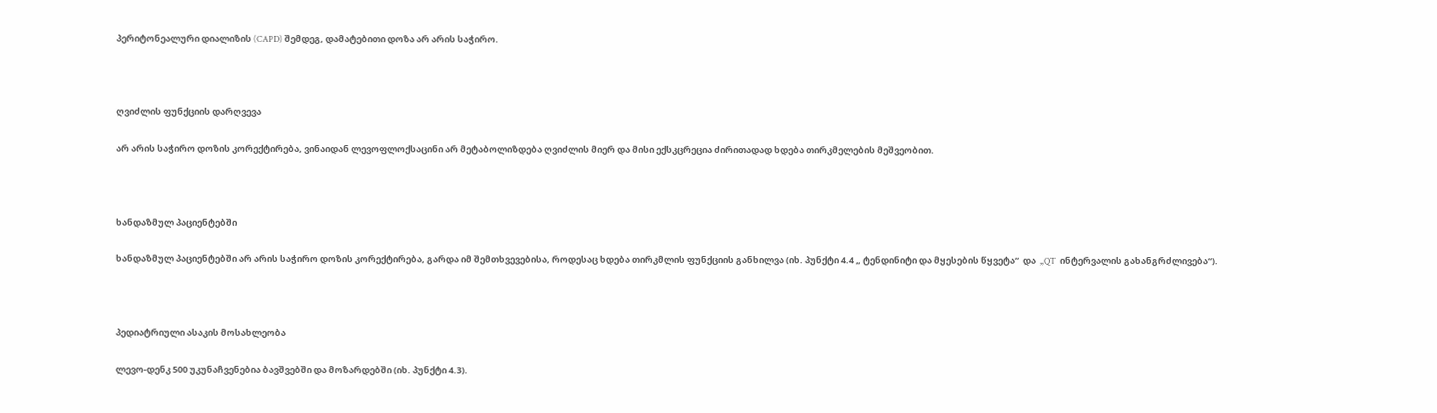პერიტონეალური დიალიზის (CAPD) შემდეგ, დამატებითი დოზა არ არის საჭირო.



ღვიძლის ფუნქციის დარღვევა

არ არის საჭირო დოზის კორექტირება, ვინაიდან ლევოფლოქსაცინი არ მეტაბოლიზდება ღვიძლის მიერ და მისი ექსკცრეცია ძირითადად ხდება თირკმელების მეშვეობით.



ხანდაზმულ პაციენტებში

ხანდაზმულ პაციენტებში არ არის საჭირო დოზის კორექტირება, გარდა იმ შემთხვევებისა, როდესაც ხდება თირკმლის ფუნქციის განხილვა (იხ. პუნქტი 4.4 „ ტენდინიტი და მყესების წყვეტა“  და  „QT  ინტერვალის გახანგრძლივება“).



პედიატრიული ასაკის მოსახლეობა

ლევო-დენკ 500 უკუნაჩვენებია ბავშვებში და მოზარდებში (იხ. პუნქტი 4.3).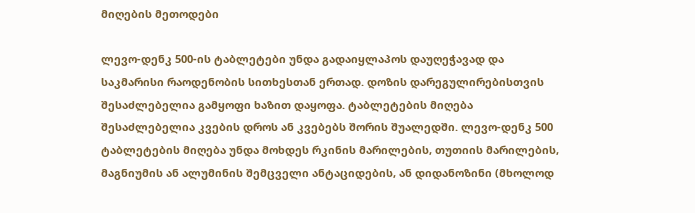მიღების მეთოდები

ლევო-დენკ 500-ის ტაბლეტები უნდა გადაიყლაპოს დაუღეჭავად და საკმარისი რაოდენობის სითხესთან ერთად. დოზის დარეგულირებისთვის შესაძლებელია გამყოფი ხაზით დაყოფა. ტაბლეტების მიღება შესაძლებელია კვების დროს ან კვებებს შორის შუალედში. ლევო-დენკ 500 ტაბლეტების მიღება უნდა მოხდეს რკინის მარილების, თუთიის მარილების, მაგნიუმის ან ალუმინის შემცველი ანტაციდების, ან დიდანოზინი (მხოლოდ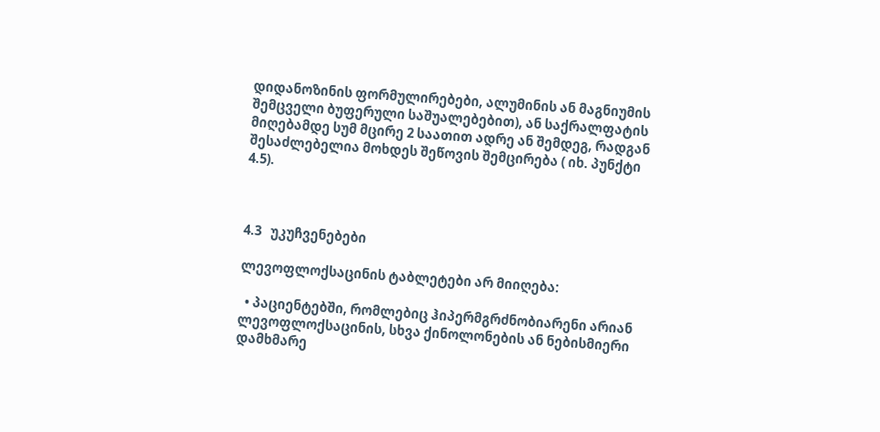დიდანოზინის ფორმულირებები, ალუმინის ან მაგნიუმის შემცველი ბუფერული საშუალებებით), ან საქრალფატის მიღებამდე სუმ მცირე 2 საათით ადრე ან შემდეგ, რადგან შესაძლებელია მოხდეს შეწოვის შემცირება ( იხ. პუნქტი  4.5).



4.3   უკუჩვენებები

ლევოფლოქსაცინის ტაბლეტები არ მიიღება:

  • პაციენტებში, რომლებიც ჰიპერმგრძნობიარენი არიან ლევოფლოქსაცინის, სხვა ქინოლონების ან ნებისმიერი დამხმარე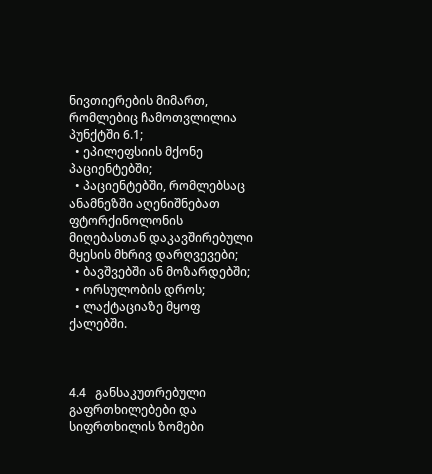ნივთიერების მიმართ, რომლებიც ჩამოთვლილია პუნქტში 6.1;
  • ეპილეფსიის მქონე პაციენტებში;
  • პაციენტებში, რომლებსაც ანამნეზში აღენიშნებათ ფტორქინოლონის მიღებასთან დაკავშირებული მყესის მხრივ დარღვევები;
  • ბავშვებში ან მოზარდებში;
  • ორსულობის დროს;
  • ლაქტაციაზე მყოფ ქალებში.



4.4   განსაკუთრებული გაფრთხილებები და სიფრთხილის ზომები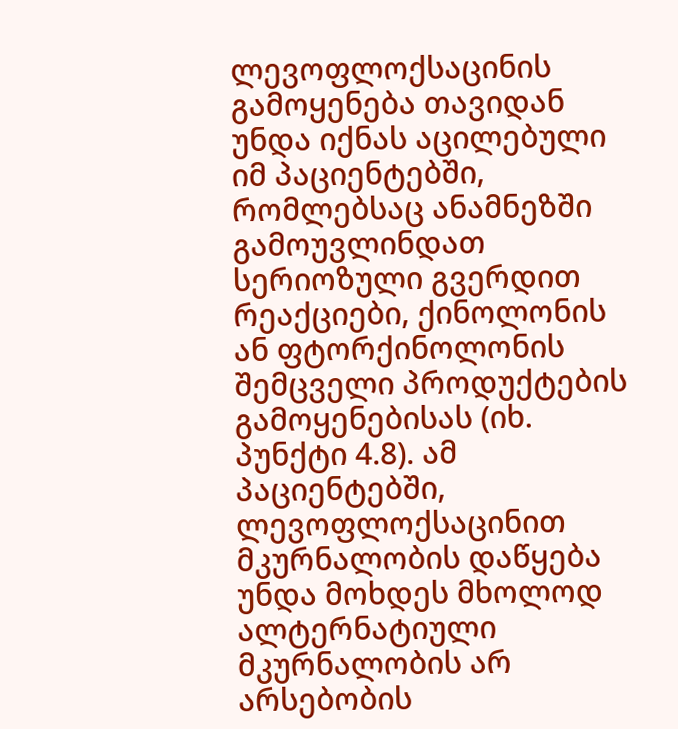ლევოფლოქსაცინის გამოყენება თავიდან უნდა იქნას აცილებული იმ პაციენტებში, რომლებსაც ანამნეზში გამოუვლინდათ სერიოზული გვერდით რეაქციები, ქინოლონის ან ფტორქინოლონის შემცველი პროდუქტების გამოყენებისას (იხ. პუნქტი 4.8). ამ პაციენტებში, ლევოფლოქსაცინით მკურნალობის დაწყება უნდა მოხდეს მხოლოდ ალტერნატიული მკურნალობის არ არსებობის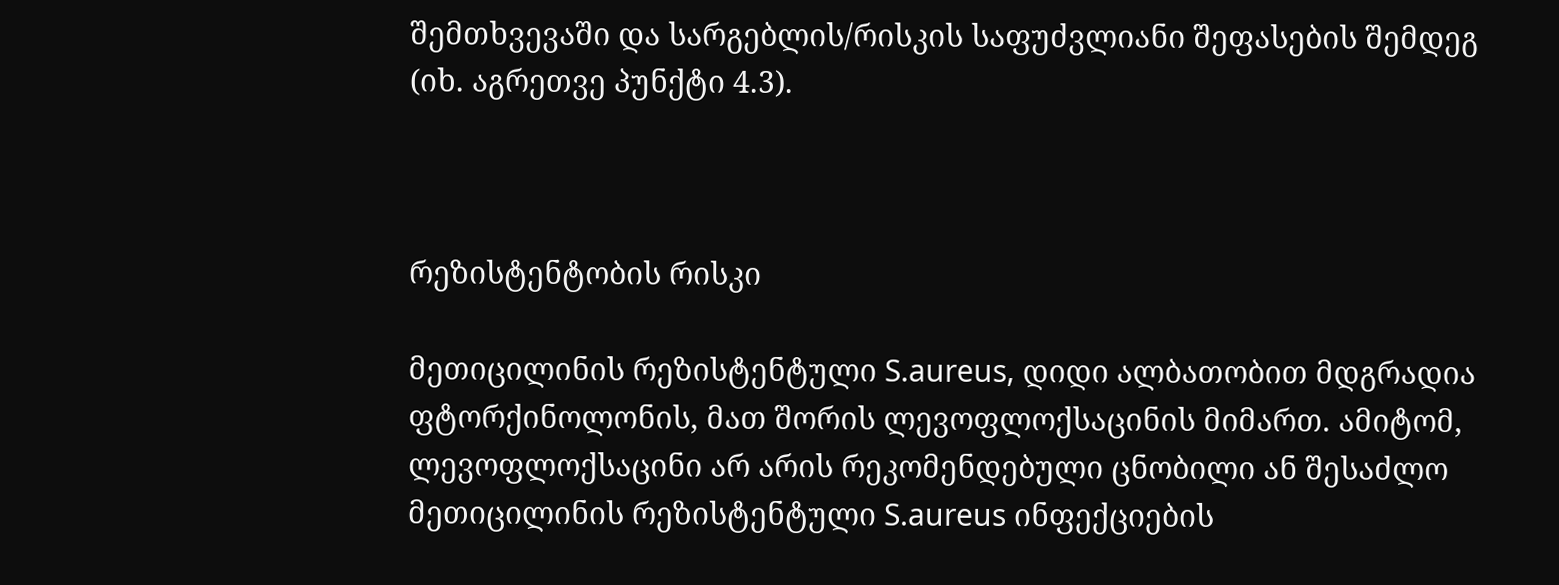შემთხვევაში და სარგებლის/რისკის საფუძვლიანი შეფასების შემდეგ (იხ. აგრეთვე პუნქტი 4.3).



რეზისტენტობის რისკი

მეთიცილინის რეზისტენტული S.aureus, დიდი ალბათობით მდგრადია ფტორქინოლონის, მათ შორის ლევოფლოქსაცინის მიმართ. ამიტომ, ლევოფლოქსაცინი არ არის რეკომენდებული ცნობილი ან შესაძლო მეთიცილინის რეზისტენტული S.aureus ინფექციების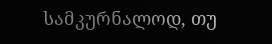სამკურნალოდ, თუ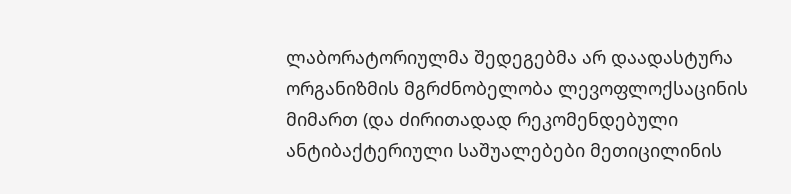ლაბორატორიულმა შედეგებმა არ დაადასტურა ორგანიზმის მგრძნობელობა ლევოფლოქსაცინის მიმართ (და ძირითადად რეკომენდებული ანტიბაქტერიული საშუალებები მეთიცილინის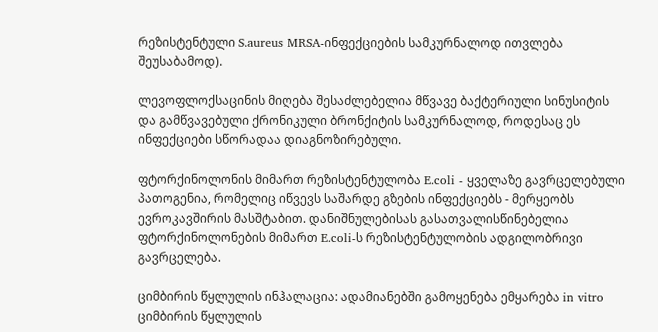რეზისტენტული S.aureus MRSA-ინფექციების სამკურნალოდ ითვლება შეუსაბამოდ).

ლევოფლოქსაცინის მიღება შესაძლებელია მწვავე ბაქტერიული სინუსიტის და გამწვავებული ქრონიკული ბრონქიტის სამკურნალოდ, როდესაც ეს ინფექციები სწორადაა დიაგნოზირებული.

ფტორქინოლონის მიმართ რეზისტენტულობა E.coli - ყველაზე გავრცელებული პათოგენია, რომელიც იწვევს საშარდე გზების ინფექციებს - მერყეობს ევროკავშირის მასშტაბით. დანიშნულებისას გასათვალისწინებელია ფტორქინოლონების მიმართ E.coli-ს რეზისტენტულობის ადგილობრივი გავრცელება.

ციმბირის წყლულის ინჰალაცია: ადამიანებში გამოყენება ემყარება in vitro ციმბირის წყლულის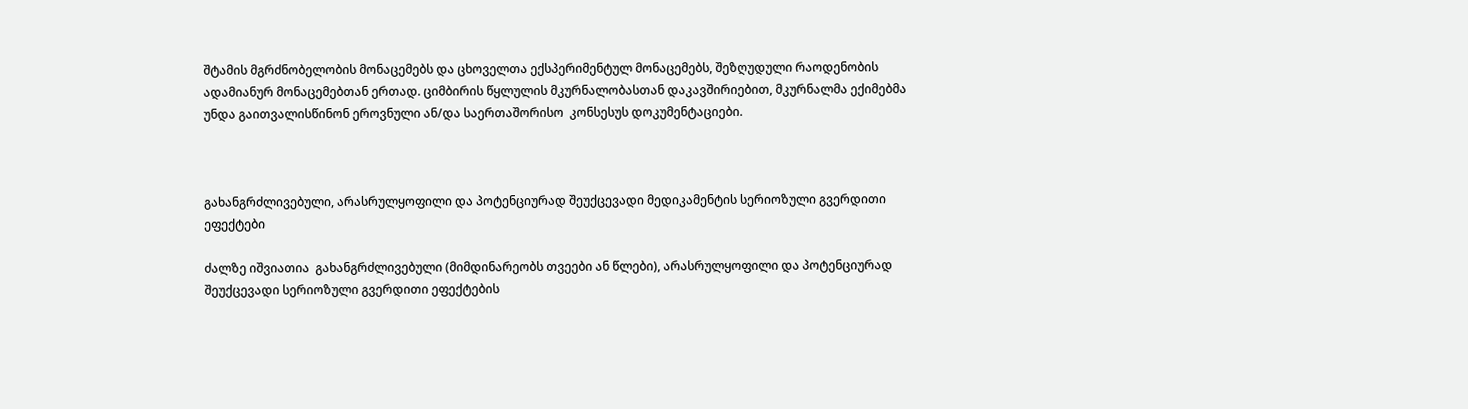შტამის მგრძნობელობის მონაცემებს და ცხოველთა ექსპერიმენტულ მონაცემებს, შეზღუდული რაოდენობის ადამიანურ მონაცემებთან ერთად. ციმბირის წყლულის მკურნალობასთან დაკავშირიებით, მკურნალმა ექიმებმა უნდა გაითვალისწინონ ეროვნული ან/და საერთაშორისო  კონსესუს დოკუმენტაციები.



გახანგრძლივებული, არასრულყოფილი და პოტენციურად შეუქცევადი მედიკამენტის სერიოზული გვერდითი ეფექტები

ძალზე იშვიათია  გახანგრძლივებული (მიმდინარეობს თვეები ან წლები), არასრულყოფილი და პოტენციურად შეუქცევადი სერიოზული გვერდითი ეფექტების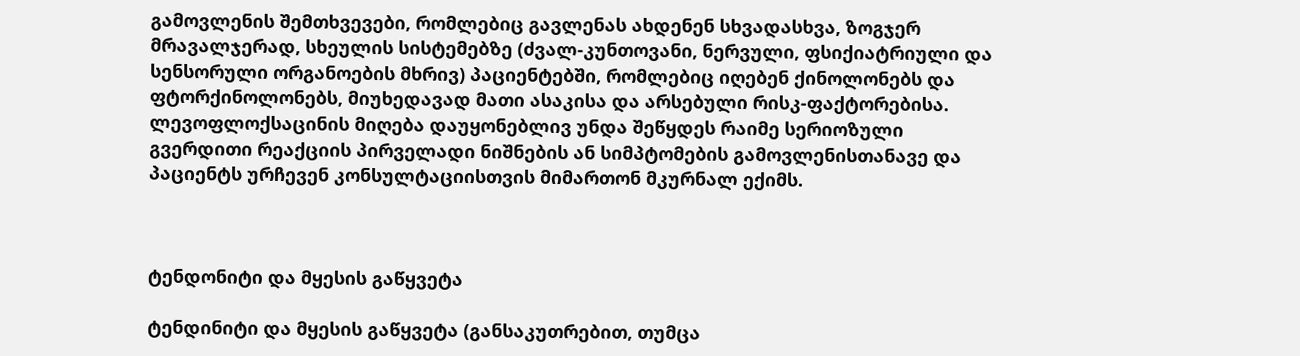გამოვლენის შემთხვევები, რომლებიც გავლენას ახდენენ სხვადასხვა, ზოგჯერ მრავალჯერად, სხეულის სისტემებზე (ძვალ-კუნთოვანი, ნერვული, ფსიქიატრიული და სენსორული ორგანოების მხრივ) პაციენტებში, რომლებიც იღებენ ქინოლონებს და ფტორქინოლონებს, მიუხედავად მათი ასაკისა და არსებული რისკ-ფაქტორებისა. ლევოფლოქსაცინის მიღება დაუყონებლივ უნდა შეწყდეს რაიმე სერიოზული გვერდითი რეაქციის პირველადი ნიშნების ან სიმპტომების გამოვლენისთანავე და პაციენტს ურჩევენ კონსულტაციისთვის მიმართონ მკურნალ ექიმს.



ტენდონიტი და მყესის გაწყვეტა

ტენდინიტი და მყესის გაწყვეტა (განსაკუთრებით, თუმცა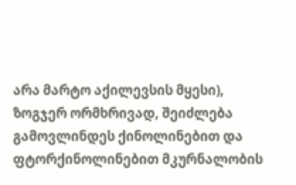არა მარტო აქილევსის მყესი), ზოგჯერ ორმხრივად, შეიძლება გამოვლინდეს ქინოლინებით და ფტორქინოლინებით მკურნალობის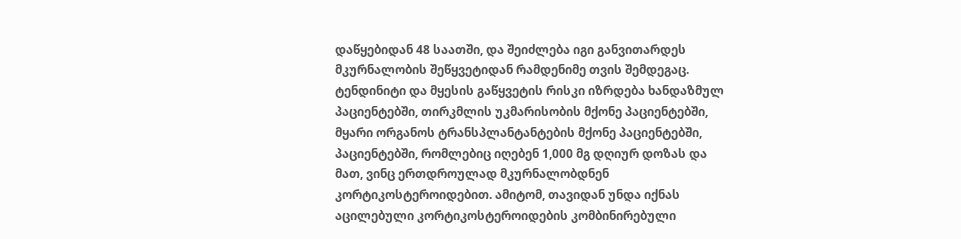დაწყებიდან 48 საათში, და შეიძლება იგი განვითარდეს მკურნალობის შეწყვეტიდან რამდენიმე თვის შემდეგაც. ტენდინიტი და მყესის გაწყვეტის რისკი იზრდება ხანდაზმულ პაციენტებში, თირკმლის უკმარისობის მქონე პაციენტებში, მყარი ორგანოს ტრანსპლანტანტების მქონე პაციენტებში, პაციენტებში, რომლებიც იღებენ 1,000 მგ დღიურ დოზას და მათ, ვინც ერთდროულად მკურნალობდნენ კორტიკოსტეროიდებით. ამიტომ, თავიდან უნდა იქნას აცილებული კორტიკოსტეროიდების კომბინირებული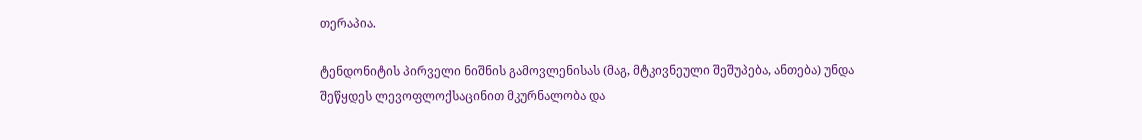თერაპია.

ტენდონიტის პირველი ნიშნის გამოვლენისას (მაგ, მტკივნეული შეშუპება, ანთება) უნდა შეწყდეს ლევოფლოქსაცინით მკურნალობა და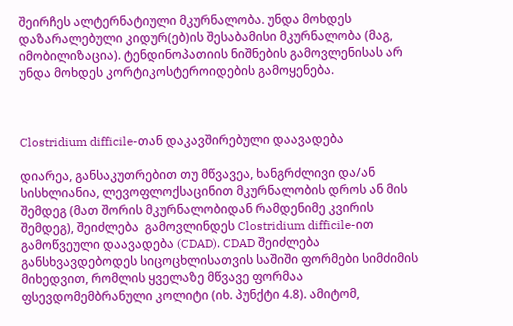შეირჩეს ალტერნატიული მკურნალობა. უნდა მოხდეს  დაზარალებული კიდურ(ებ)ის შესაბამისი მკურნალობა (მაგ, იმობილიზაცია). ტენდინოპათიის ნიშნების გამოვლენისას არ უნდა მოხდეს კორტიკოსტეროიდების გამოყენება.



Clostridium difficile-თან დაკავშირებული დაავადება

დიარეა, განსაკუთრებით თუ მწვავეა, ხანგრძლივი და/ან სისხლიანია, ლევოფლოქსაცინით მკურნალობის დროს ან მის შემდეგ (მათ შორის მკურნალობიდან რამდენიმე კვირის შემდეგ), შეიძლება  გამოვლინდეს Clostridium difficile-ით გამოწვეული დაავადება (CDAD). CDAD შეიძლება განსხვავდებოდეს სიცოცხლისათვის საშიში ფორმები სიმძიმის მიხედვით, რომლის ყველაზე მწვავე ფორმაა ფსევდომემბრანული კოლიტი (იხ. პუნქტი 4.8). ამიტომ,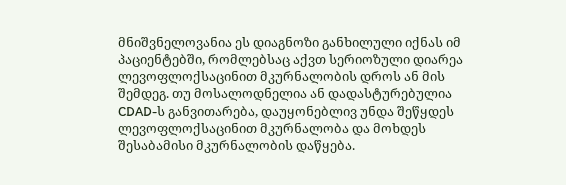მნიშვნელოვანია ეს დიაგნოზი განხილული იქნას იმ პაციენტებში, რომლებსაც აქვთ სერიოზული დიარეა ლევოფლოქსაცინით მკურნალობის დროს ან მის შემდეგ. თუ მოსალოდნელია ან დადასტურებულია CDAD-ს განვითარება, დაუყონებლივ უნდა შეწყდეს ლევოფლოქსაცინით მკურნალობა და მოხდეს შესაბამისი მკურნალობის დაწყება.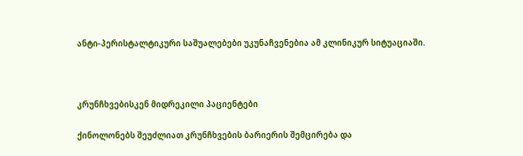ანტი-პერისტალტიკური საშუალებები უკუნაჩვენებია ამ კლინიკურ სიტუაციაში.



კრუნჩხვებისკენ მიდრეკილი პაციენტები

ქინოლონებს შეუძლიათ კრუნჩხვების ბარიერის შემცირება და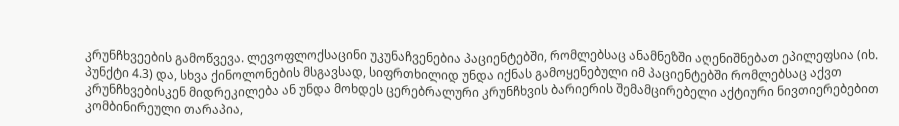კრუნჩხვეების გამოწვევა. ლევოფლოქსაცინი უკუნაჩვენებია პაციენტებში, რომლებსაც ანამნეზში აღენიშნებათ ეპილეფსია (იხ. პუნქტი 4.3) და, სხვა ქინოლონების მსგავსად, სიფრთხილიდ უნდა იქნას გამოყენებული იმ პაციენტებში რომლებსაც აქვთ კრუნჩხვებისკენ მიდრეკილება ან უნდა მოხდეს ცერებრალური კრუნჩხვის ბარიერის შემამცირებელი აქტიური ნივთიერებებით კომბინირეული თარაპია,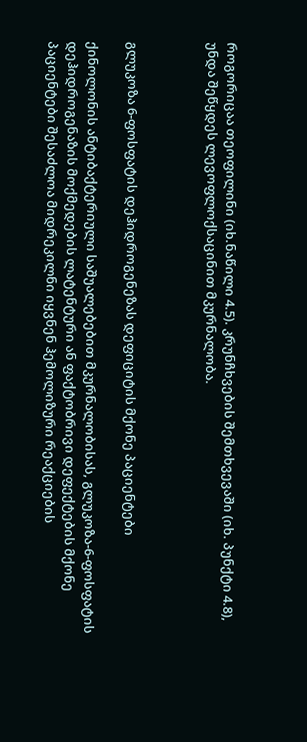როგორიცაა თეოფილინი (იხ.ნაწილი 4.5). კრუნჩხვების შემთხვევაში (იხ. პუნქტი 4.8), უნდა შეწყდეს ლევოფლოქსაცინით მკურნალობა.



გლუკოზა 6-ფოსფატის დეჰიდროგენეზას დეფიციტის მქონე პაციენტები

ქინოლონის ანტიბაქტერიული საშუალებებით მკურნალობისას, გლუკოზა-6-ფოსფატის დეჰიდროგენაზის მოქმედების ლატენტური ან ფაქტობრივი დეფექტების მქონე პაციენტები შესაძლოა მიდრეკილნი იყვნენ ჰემოლიზური რეაქციების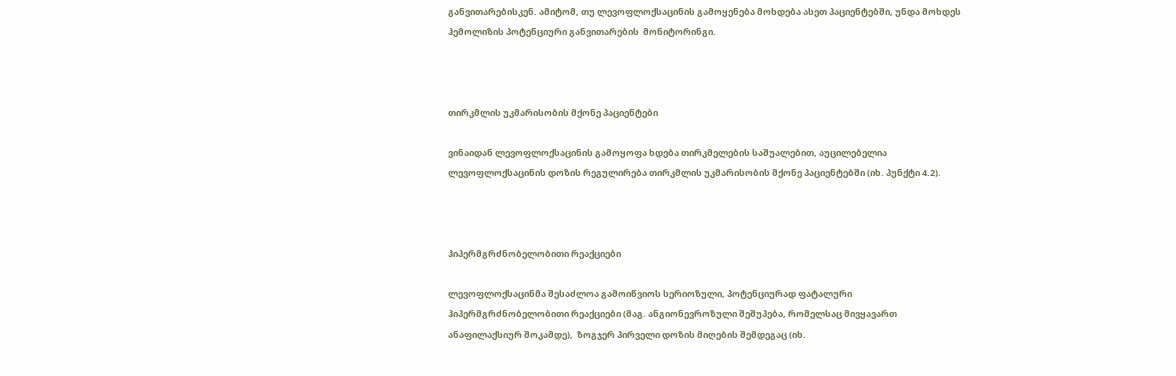განვითარებისკენ. ამიტომ, თუ ლევოფლოქსაცინის გამოყენება მოხდება ასეთ პაციენტებში, უნდა მოხდეს ჰემოლიზის პოტენციური განვითარების  მონიტორინგი.



თირკმლის უკმარისობის მქონე პაციენტები

ვინაიდან ლევოფლოქსაცინის გამოყოფა ხდება თირკმელების საშუალებით, აუცილებელია ლევოფლოქსაცინის დოზის რეგულირება თირკმლის უკმარისობის მქონე პაციენტებში (იხ. პუნქტი 4.2).



ჰიპერმგრძნობელობითი რეაქციები

ლევოფლოქსაცინმა შესაძლოა გამოიწვიოს სერიოზული, პოტენციურად ფატალური ჰიპერმგრძნობელობითი რეაქციები (მაგ. ანგიონევროზული შეშუპება, რომელსაც მივყავართ ანაფილაქსიურ შოკამდე),  ზოგჯერ პირველი დოზის მიღების შემდეგაც (იხ.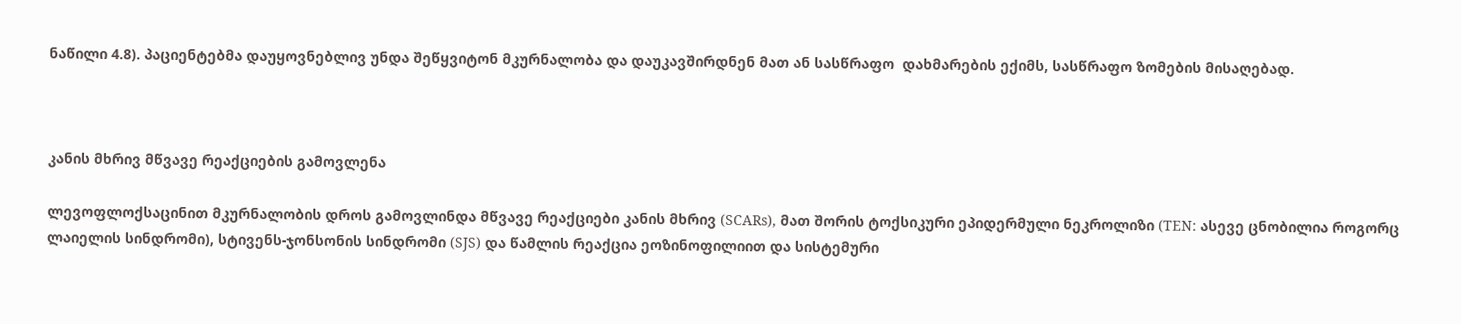ნაწილი 4.8). პაციენტებმა დაუყოვნებლივ უნდა შეწყვიტონ მკურნალობა და დაუკავშირდნენ მათ ან სასწრაფო  დახმარების ექიმს, სასწრაფო ზომების მისაღებად.



კანის მხრივ მწვავე რეაქციების გამოვლენა

ლევოფლოქსაცინით მკურნალობის დროს გამოვლინდა მწვავე რეაქციები კანის მხრივ (SCARs), მათ შორის ტოქსიკური ეპიდერმული ნეკროლიზი (TEN: ასევე ცნობილია როგორც ლაიელის სინდრომი), სტივენს-ჯონსონის სინდრომი (SJS) და წამლის რეაქცია ეოზინოფილიით და სისტემური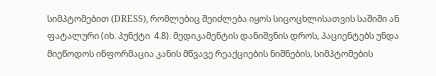სიმპტომებით (DRESS), რომლებიც შეიძლება იყოს სიცოცხლისათვის საშიში ან ფატალური (იხ. პუნქტი  4.8). მედიკამენტის დანიშვნის დროს, პაციენტებს უნდა მიეწოდოს ინფორმაცია კანის მწვავე რეაქციების ნიშნების, სიმპტომების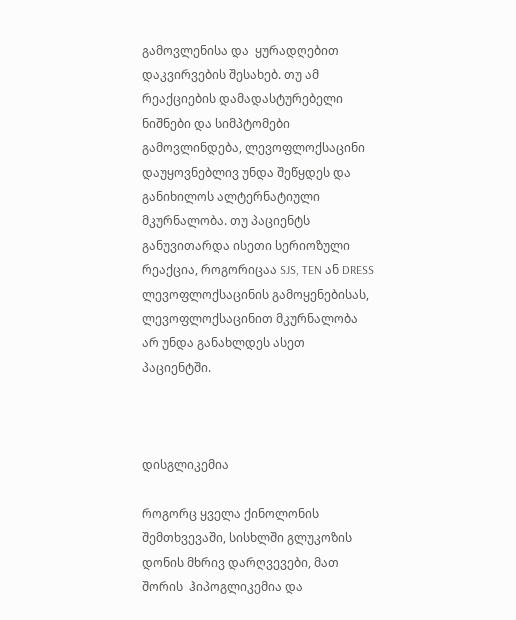გამოვლენისა და  ყურადღებით დაკვირვების შესახებ. თუ ამ რეაქციების დამადასტურებელი ნიშნები და სიმპტომები გამოვლინდება, ლევოფლოქსაცინი დაუყოვნებლივ უნდა შეწყდეს და განიხილოს ალტერნატიული მკურნალობა. თუ პაციენტს განუვითარდა ისეთი სერიოზული რეაქცია, როგორიცაა SJS, TEN ან DRESS ლევოფლოქსაცინის გამოყენებისას, ლევოფლოქსაცინით მკურნალობა არ უნდა განახლდეს ასეთ პაციენტში.



დისგლიკემია

როგორც ყველა ქინოლონის შემთხვევაში, სისხლში გლუკოზის დონის მხრივ დარღვევები, მათ შორის  ჰიპოგლიკემია და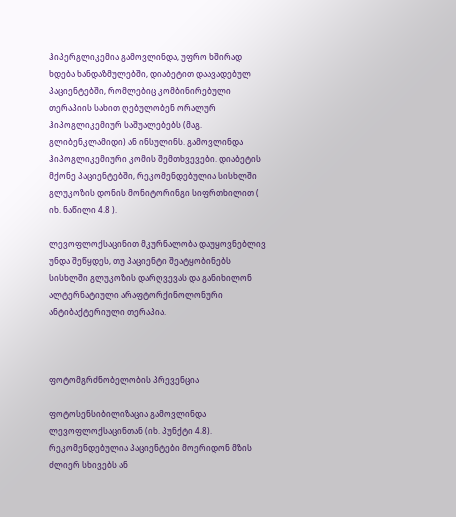ჰიპერგლიკემია გამოვლინდა, უფრო ხშირად ხდება ხანდაზმულებში, დიაბეტით დაავადებულ პაციენტებში, რომლებიც კომბინირებული თერაპიის სახით ღებულობენ ორალურ ჰიპოგლიკემიურ საშუალებებს (მაგ. გლიბენკლამიდი) ან ინსულინს. გამოვლინდა ჰიპოგლიკემიური კომის შემთხვევები. დიაბეტის მქონე პაციენტებში, რეკომენდებულია სისხლში გლუკოზის დონის მონიტორინგი სიფრთხილით ( იხ. ნაწილი 4.8 ).

ლევოფლოქსაცინით მკურნალობა დაუყოვნებლივ უნდა შეწყდეს, თუ პაციენტი შეატყობინებს სისხლში გლუკოზის დარღვევას და განიხილონ ალტერნატიული არაფტორქინოლონური ანტიბაქტერიული თერაპია.



ფოტომგრძნობელობის პრევენცია

ფოტოსენსიბილიზაცია გამოვლინდა ლევოფლოქსაცინთან (იხ. პუნქტი 4.8). რეკომენდებულია პაციენტები მოერიდონ მზის ძლიერ სხივებს ან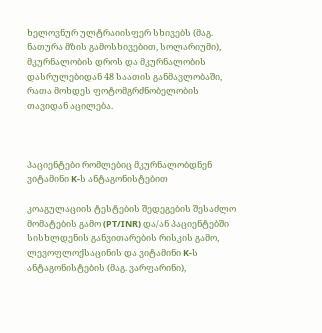ხელოვნურ ულტრაიისფერ სხივებს (მაგ. ნათურა მზის გამოსხივებით, სოლარიუმი), მკურნალობის დროს და მკურნალობის დასრულებიდან 48 საათის განმავლობაში, რათა მოხდეს ფოტომგრძნობელობის თავიდან აცილება.



პაციენტები რომლებიც მკურნალობდნენ ვიტამინი K-ს ანტაგონისტებით

კოაგულაციის ტესტების შედეგების შესაძლო მომატების გამო (PT/INR) და/ან პაციენტებში სისხლდენის განვითარების რისკის გამო, ლევოფლოქსაცინის და ვიტამინი K-ს ანტაგონისტების (მაგ. ვარფარინი),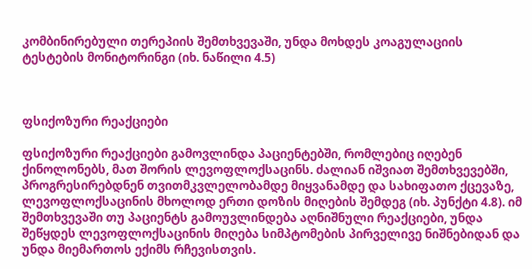კომბინირებული თერეპიის შემთხვევაში, უნდა მოხდეს კოაგულაციის ტესტების მონიტორინგი (იხ. ნაწილი 4.5)



ფსიქოზური რეაქციები

ფსიქოზური რეაქციები გამოვლინდა პაციენტებში, რომლებიც იღებენ ქინოლონებს, მათ შორის ლევოფლოქსაცინს. ძალიან იშვიათ შემთხვევებში, პროგრესირებდნენ თვითმკვლელობამდე მიყვანამდე და სახიფათო ქცევაზე, ლევოფლოქსაცინის მხოლოდ ერთი დოზის მიღების შემდეგ (იხ. პუნქტი 4.8). იმ შემთხვევაში თუ პაციენტს გამოუვლინდება აღნიშნული რეაქციები, უნდა შეწყდეს ლევოფლოქსაცინის მიღება სიმპტომების პირველივე ნიშნებიდან და უნდა მიემართოს ექიმს რჩევისთვის.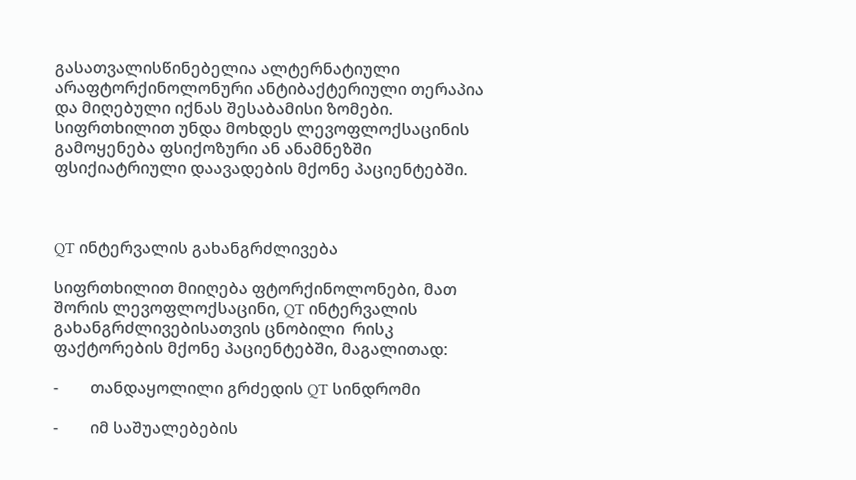გასათვალისწინებელია ალტერნატიული არაფტორქინოლონური ანტიბაქტერიული თერაპია და მიღებული იქნას შესაბამისი ზომები. სიფრთხილით უნდა მოხდეს ლევოფლოქსაცინის გამოყენება ფსიქოზური ან ანამნეზში ფსიქიატრიული დაავადების მქონე პაციენტებში.



QT ინტერვალის გახანგრძლივება

სიფრთხილით მიიღება ფტორქინოლონები, მათ შორის ლევოფლოქსაცინი, QT ინტერვალის  გახანგრძლივებისათვის ცნობილი  რისკ ფაქტორების მქონე პაციენტებში, მაგალითად:

-        თანდაყოლილი გრძედის QT სინდრომი

-        იმ საშუალებების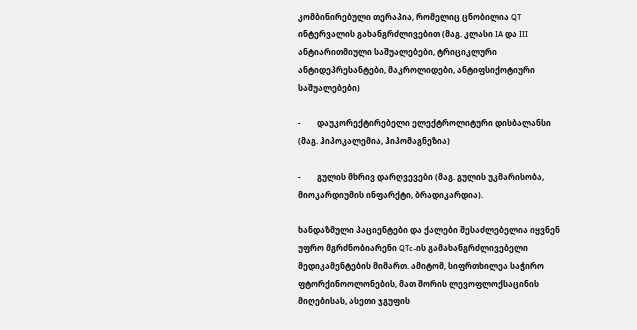კომბინირებული თერაპია, რომელიც ცნობილია QT ინტერვალის გახანგრძლივებით (მაგ. კლასი IA და III ანტიარითმიული საშუალებები, ტრიციკლური ანტიდეპრესანტები, მაკროლიდები, ანტიფსიქოტიური საშუალებები)

-        დაუკორექტირებელი ელექტროლიტური დისბალანსი (მაგ. ჰიპოკალემია, ჰიპომაგნეზია)

-        გულის მხრივ დარღვევები (მაგ. გულის უკმარისობა, მიოკარდიუმის ინფარქტი, ბრადიკარდია).

ხანდაზმული პაციენტები და ქალები შესაძლებელია იყვნენ უფრო მგრძნობიარენი QTc-ის გამახანგრძლივებელი მედიკამენტების მიმართ. ამიტომ, სიფრთხილეა საჭირო ფტორქინოოლონების, მათ შორის ლევოფლოქსაცინის მიღებისას, ასეთი ჯგუფის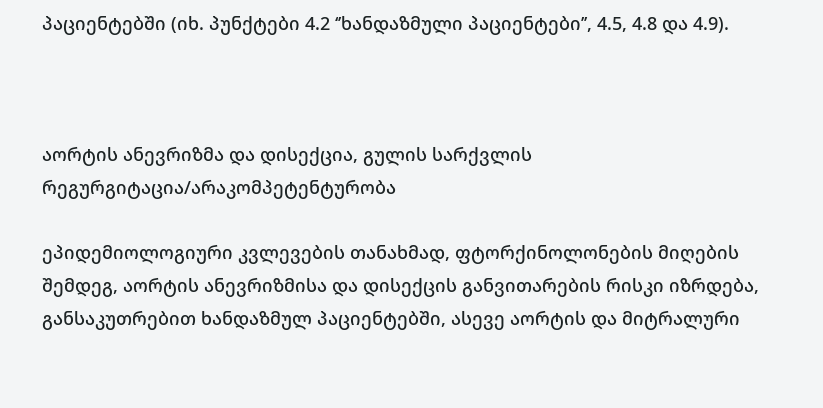პაციენტებში (იხ. პუნქტები 4.2 ‘’ხანდაზმული პაციენტები’’, 4.5, 4.8 და 4.9).



აორტის ანევრიზმა და დისექცია, გულის სარქვლის რეგურგიტაცია/არაკომპეტენტურობა

ეპიდემიოლოგიური კვლევების თანახმად, ფტორქინოლონების მიღების შემდეგ, აორტის ანევრიზმისა და დისექცის განვითარების რისკი იზრდება, განსაკუთრებით ხანდაზმულ პაციენტებში, ასევე აორტის და მიტრალური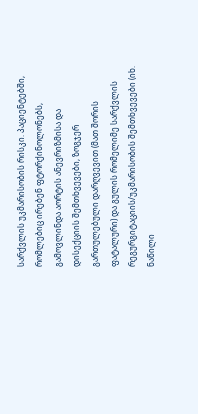სარქვლის უკმარისობის რისკი. პაციენტებში, რომლებიც ირებენ ფტორქინოლონებს, გამოვლინდა აორტის ანევრიზმისა და დისექციის შემთხვევები, ზოგჯერ გართულებული დარღვევით (მათ შორის ფატალური) და გულის რომელიმე სარქვლის რეგურგიტაციის/უკმარისობის შემთხვევები (იხ. ნაწილი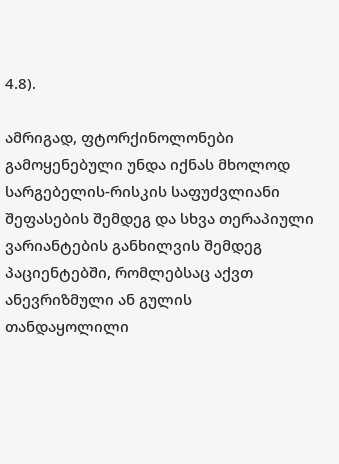4.8).

ამრიგად, ფტორქინოლონები გამოყენებული უნდა იქნას მხოლოდ სარგებელის-რისკის საფუძვლიანი შეფასების შემდეგ და სხვა თერაპიული ვარიანტების განხილვის შემდეგ პაციენტებში, რომლებსაც აქვთ ანევრიზმული ან გულის თანდაყოლილი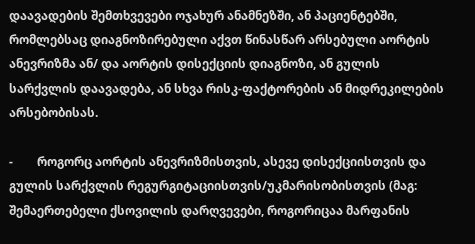დაავადების შემთხვევები ოჯახურ ანამნეზში, ან პაციენტებში, რომლებსაც დიაგნოზირებული აქვთ წინასწარ არსებული აორტის ანევრიზმა ან/ და აორტის დისექციის დიაგნოზი, ან გულის სარქვლის დაავადება, ან სხვა რისკ-ფაქტორების ან მიდრეკილების არსებობისას.

-        როგორც აორტის ანევრიზმისთვის, ასევე დისექციისთვის და გულის სარქვლის რეგურგიტაციისთვის/უკმარისობისთვის (მაგ: შემაერთებელი ქსოვილის დარღვევები, როგორიცაა მარფანის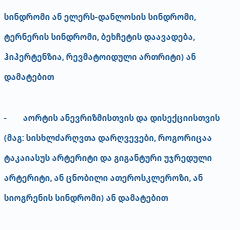სინდრომი ან ელერს-დანლოსის სინდრომი, ტერნერის სინდრომი, ბეხჩეტის დაავადება, ჰიპერტენზია, რევმატოიდული ართრიტი) ან დამატებით

-        აორტის ანევრიზმისთვის და დისექციისთვის (მაგ: სისხლძარღვთა დარღვევები, როგორიცაა ტაკაიასუს არტერიტი და გიგანტური უჯრედული არტერიტი, ან ცნობილი ათეროსკლეროზი, ან სიოგრენის სინდრომი) ან დამატებით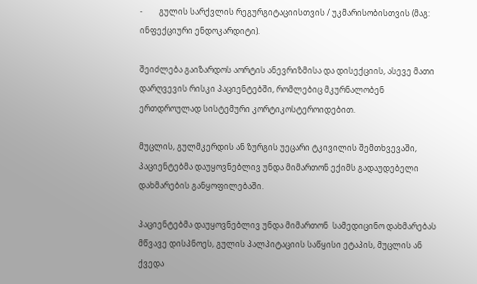-        გულის სარქვლის რეგურგიტაციისთვის / უკმარისობისთვის (მაგ: ინფექციური ენდოკარდიტი).

შეიძლება გაიზარდოს აორტის ანევრიზმისა და დისექციის, ასევე მათი დარღვევის რისკი პაციენტებში, რომლებიც მკურნალობენ ერთდროულად სისტემური კორტიკოსტეროიდებით.

მუცლის, გულმკერდის ან ზურგის უეცარი ტკივილის შემთხვევაში, პაციენტებმა დაუყოვნებლივ უნდა მიმართონ ექიმს გადაუდებელი დახმარების განყოფილებაში.

პაციენტებმა დაუყოვნებლივ უნდა მიმართონ  სამედიცინო დახმარებას მწვავე დისპნოეს, გულის პალპიტაციის საწყისი ეტაპის, მუცლის ან ქვედა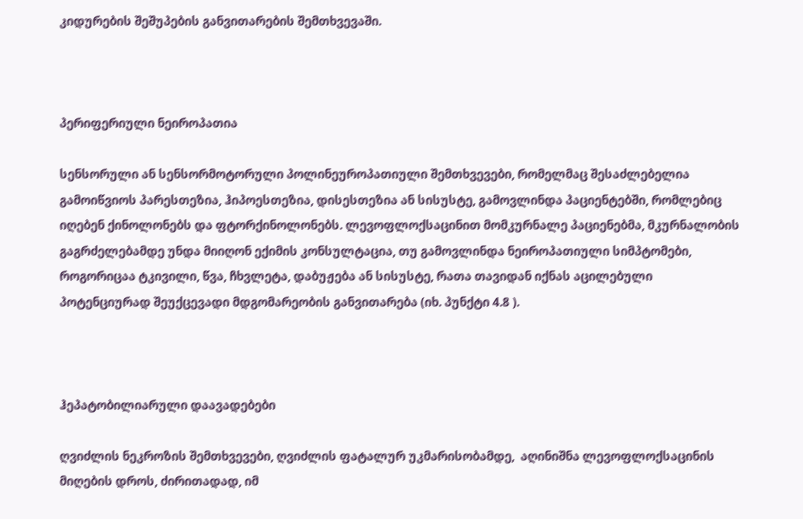კიდურების შეშუპების განვითარების შემთხვევაში.



პერიფერიული ნეიროპათია

სენსორული ან სენსორმოტორული პოლინეუროპათიული შემთხვევები, რომელმაც შესაძლებელია გამოიწვიოს პარესთეზია, ჰიპოესთეზია, დისესთეზია ან სისუსტე, გამოვლინდა პაციენტებში, რომლებიც იღებენ ქინოლონებს და ფტორქინოლონებს. ლევოფლოქსაცინით მომკურნალე პაციენებმა, მკურნალობის გაგრძელებამდე უნდა მიიღონ ექიმის კონსულტაცია, თუ გამოვლინდა ნეიროპათიული სიმპტომები, როგორიცაა ტკივილი, წვა, ჩხვლეტა, დაბუჟება ან სისუსტე, რათა თავიდან იქნას აცილებული პოტენციურად შეუქცევადი მდგომარეობის განვითარება (იხ. პუნქტი 4.8 ).



ჰეპატობილიარული დაავადებები

ღვიძლის ნეკროზის შემთხვევები, ღვიძლის ფატალურ უკმარისობამდე,  აღინიშნა ლევოფლოქსაცინის მიღების დროს, ძირითადად, იმ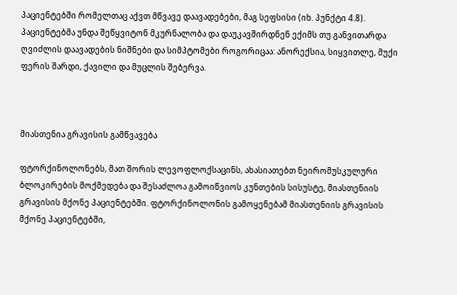პაციენტებში რომელთაც აქვთ მწვავე დაავადებები, მაგ სეფსისი (იხ. პუნქტი 4.8). პაციენტებმა უნდა შეწყვიტონ მკურნალობა და დაუკავშირდნენ ექიმს თუ განვითარდა ღვიძლის დაავადების ნიშნები და სიმპტომები როგორიცაა: ანორექსია, სიყვითლე, მუქი ფერის შარდი, ქავილი და მუცლის შებერვა.



მიასთენია გრავისის გამწვავება

ფტორქინოლონებს, მათ შორის ლევოფლოქსაცინს, ახასიათებთ ნეირომუსკულური ბლოკირების მოქმედება და შესაძლოა გამოიწვიოს კუნთების სისუსტე, მიასთენიის გრავისის მქონე პაციენტებში. ფტორქინოლონის გამოყენებამ მიასთენიის გრავისის მქონე პაციენტებში,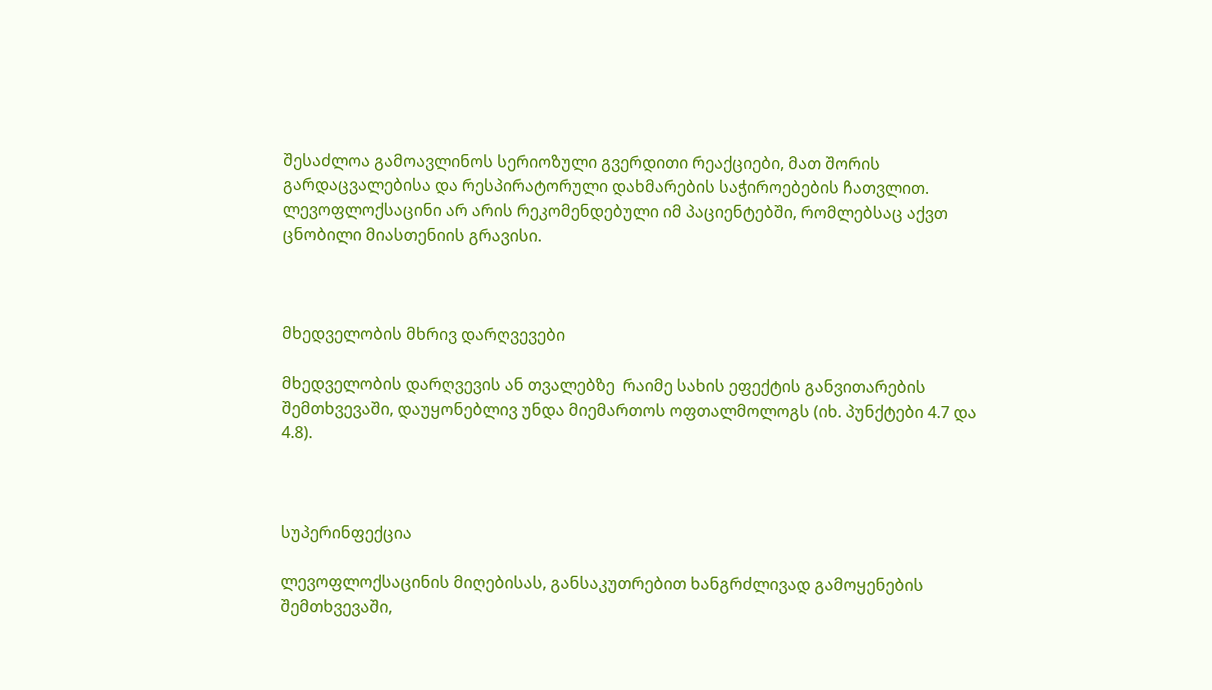შესაძლოა გამოავლინოს სერიოზული გვერდითი რეაქციები, მათ შორის  გარდაცვალებისა და რესპირატორული დახმარების საჭიროებების ჩათვლით. ლევოფლოქსაცინი არ არის რეკომენდებული იმ პაციენტებში, რომლებსაც აქვთ ცნობილი მიასთენიის გრავისი.



მხედველობის მხრივ დარღვევები

მხედველობის დარღვევის ან თვალებზე  რაიმე სახის ეფექტის განვითარების შემთხვევაში, დაუყონებლივ უნდა მიემართოს ოფთალმოლოგს (იხ. პუნქტები 4.7 და 4.8).



სუპერინფექცია

ლევოფლოქსაცინის მიღებისას, განსაკუთრებით ხანგრძლივად გამოყენების შემთხვევაში,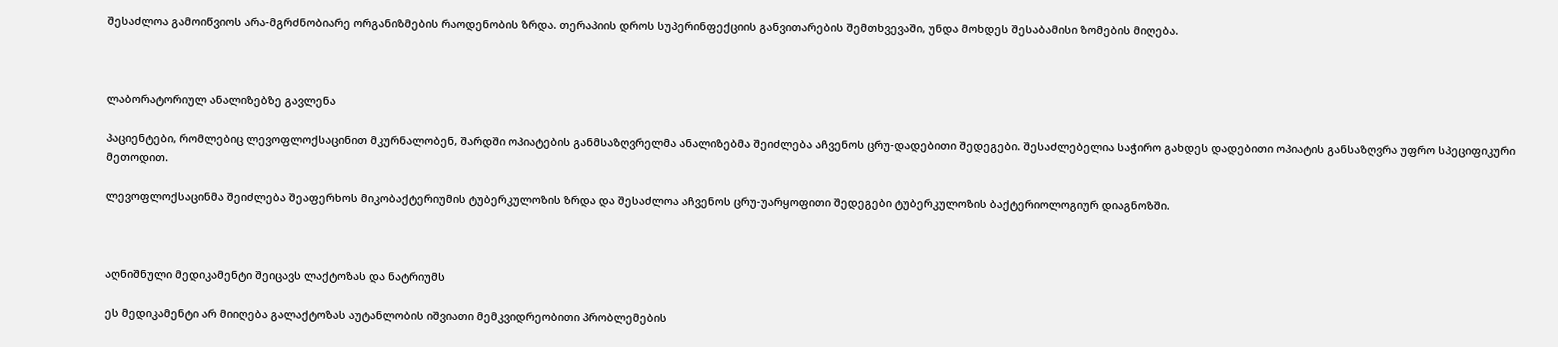შესაძლოა გამოიწვიოს არა-მგრძნობიარე ორგანიზმების რაოდენობის ზრდა. თერაპიის დროს სუპერინფექციის განვითარების შემთხვევაში, უნდა მოხდეს შესაბამისი ზომების მიღება.



ლაბორატორიულ ანალიზებზე გავლენა

პაციენტები, რომლებიც ლევოფლოქსაცინით მკურნალობენ, შარდში ოპიატების განმსაზღვრელმა ანალიზებმა შეიძლება აჩვენოს ცრუ-დადებითი შედეგები. შესაძლებელია საჭირო გახდეს დადებითი ოპიატის განსაზღვრა უფრო სპეციფიკური მეთოდით.

ლევოფლოქსაცინმა შეიძლება შეაფერხოს მიკობაქტერიუმის ტუბერკულოზის ზრდა და შესაძლოა აჩვენოს ცრუ-უარყოფითი შედეგები ტუბერკულოზის ბაქტერიოლოგიურ დიაგნოზში.



აღნიშნული მედიკამენტი შეიცავს ლაქტოზას და ნატრიუმს

ეს მედიკამენტი არ მიიღება გალაქტოზას აუტანლობის იშვიათი მემკვიდრეობითი პრობლემების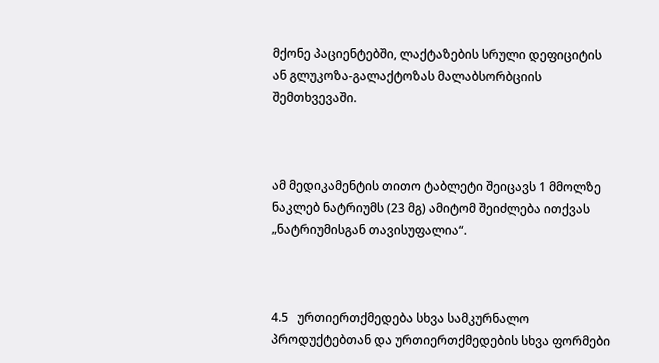მქონე პაციენტებში, ლაქტაზების სრული დეფიციტის ან გლუკოზა-გალაქტოზას მალაბსორბციის შემთხვევაში.



ამ მედიკამენტის თითო ტაბლეტი შეიცავს 1 მმოლზე ნაკლებ ნატრიუმს (23 მგ) ამიტომ შეიძლება ითქვას „ნატრიუმისგან თავისუფალია“.



4.5   ურთიერთქმედება სხვა სამკურნალო პროდუქტებთან და ურთიერთქმედების სხვა ფორმები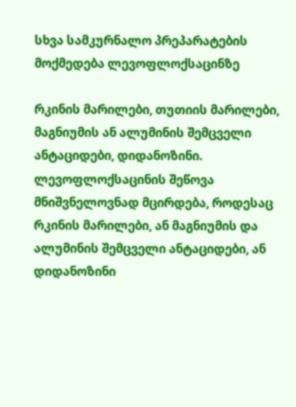სხვა სამკურნალო პრეპარატების მოქმედება ლევოფლოქსაცინზე

რკინის მარილები, თუთიის მარილები, მაგნიუმის ან ალუმინის შემცველი ანტაციდები, დიდანოზინი. ლევოფლოქსაცინის შეწოვა მნიშვნელოვნად მცირდება, როდესაც რკინის მარილები, ან მაგნიუმის და ალუმინის შემცველი ანტაციდები, ან დიდანოზინი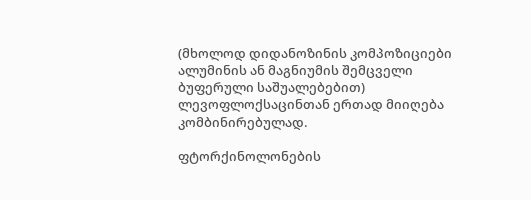(მხოლოდ დიდანოზინის კომპოზიციები ალუმინის ან მაგნიუმის შემცველი ბუფერული საშუალებებით) ლევოფლოქსაცინთან ერთად მიიღება კომბინირებულად.

ფტორქინოლონების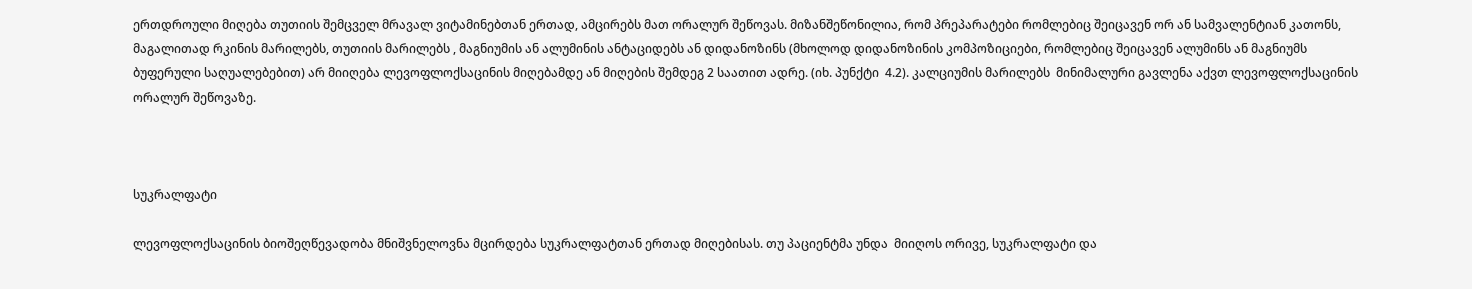ერთდროული მიღება თუთიის შემცველ მრავალ ვიტამინებთან ერთად, ამცირებს მათ ორალურ შეწოვას. მიზანშეწონილია, რომ პრეპარატები რომლებიც შეიცავენ ორ ან სამვალენტიან კათონს, მაგალითად რკინის მარილებს, თუთიის მარილებს , მაგნიუმის ან ალუმინის ანტაციდებს ან დიდანოზინს (მხოლოდ დიდანოზინის კომპოზიციები, რომლებიც შეიცავენ ალუმინს ან მაგნიუმს ბუფერული საღუალებებით) არ მიიღება ლევოფლოქსაცინის მიღებამდე ან მიღების შემდეგ 2 საათით ადრე. (იხ. პუნქტი  4.2). კალციუმის მარილებს  მინიმალური გავლენა აქვთ ლევოფლოქსაცინის ორალურ შეწოვაზე.



სუკრალფატი

ლევოფლოქსაცინის ბიოშეღწევადობა მნიშვნელოვნა მცირდება სუკრალფატთან ერთად მიღებისას. თუ პაციენტმა უნდა  მიიღოს ორივე, სუკრალფატი და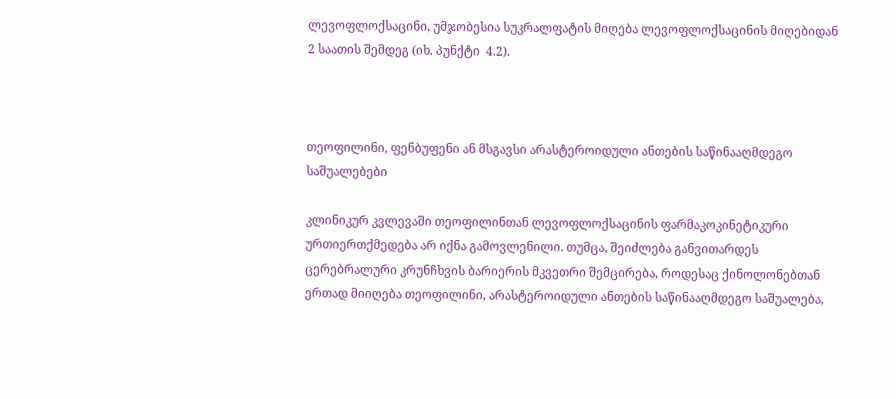ლევოფლოქსაცინი, უმჯობესია სუკრალფატის მიღება ლევოფლოქსაცინის მიღებიდან 2 საათის შემდეგ (იხ. პუნქტი  4.2).



თეოფილინი, ფენბუფენი ან მსგავსი არასტეროიდული ანთების საწინააღმდეგო საშუალებები

კლინიკურ კვლევაში თეოფილინთან ლევოფლოქსაცინის ფარმაკოკინეტიკური ურთიერთქმედება არ იქნა გამოვლენილი. თუმცა, შეიძლება განვითარდეს ცერებრალური კრუნჩხვის ბარიერის მკვეთრი შემცირება, როდესაც ქინოლონებთან ერთად მიიღება თეოფილინი, არასტეროიდული ანთების საწინააღმდეგო საშუალება,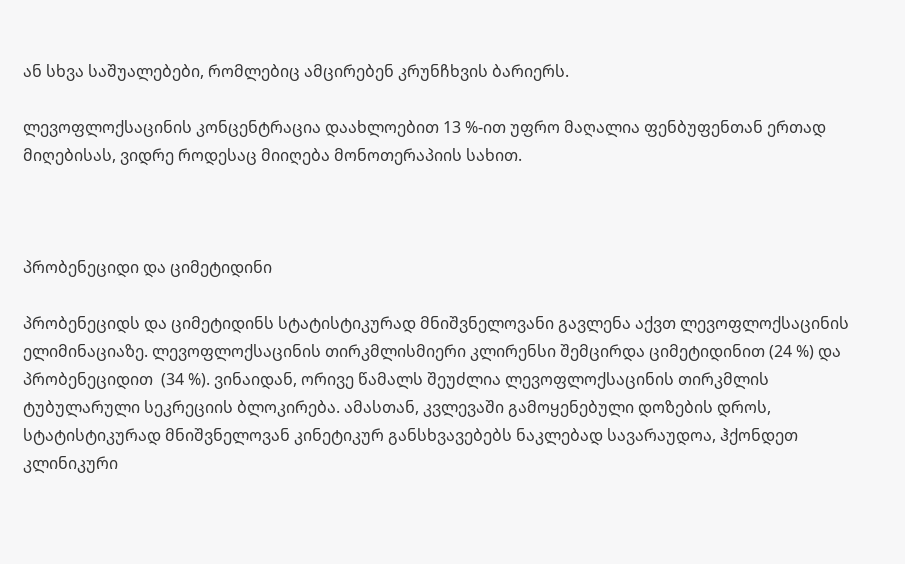ან სხვა საშუალებები, რომლებიც ამცირებენ კრუნჩხვის ბარიერს.

ლევოფლოქსაცინის კონცენტრაცია დაახლოებით 13 %-ით უფრო მაღალია ფენბუფენთან ერთად მიღებისას, ვიდრე როდესაც მიიღება მონოთერაპიის სახით.



პრობენეციდი და ციმეტიდინი

პრობენეციდს და ციმეტიდინს სტატისტიკურად მნიშვნელოვანი გავლენა აქვთ ლევოფლოქსაცინის ელიმინაციაზე. ლევოფლოქსაცინის თირკმლისმიერი კლირენსი შემცირდა ციმეტიდინით (24 %) და პრობენეციდით  (34 %). ვინაიდან, ორივე წამალს შეუძლია ლევოფლოქსაცინის თირკმლის  ტუბულარული სეკრეციის ბლოკირება. ამასთან, კვლევაში გამოყენებული დოზების დროს, სტატისტიკურად მნიშვნელოვან კინეტიკურ განსხვავებებს ნაკლებად სავარაუდოა, ჰქონდეთ კლინიკური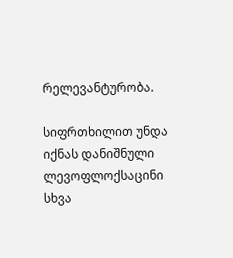რელევანტურობა.

სიფრთხილით უნდა იქნას დანიშნული ლევოფლოქსაცინი სხვა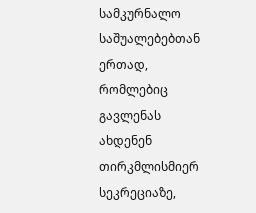სამკურნალო საშუალებებთან ერთად, რომლებიც გავლენას ახდენენ თირკმლისმიერ სეკრეციაზე,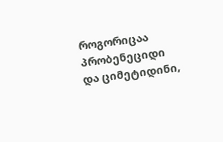როგორიცაა პრობენეციდი და ციმეტიდინი,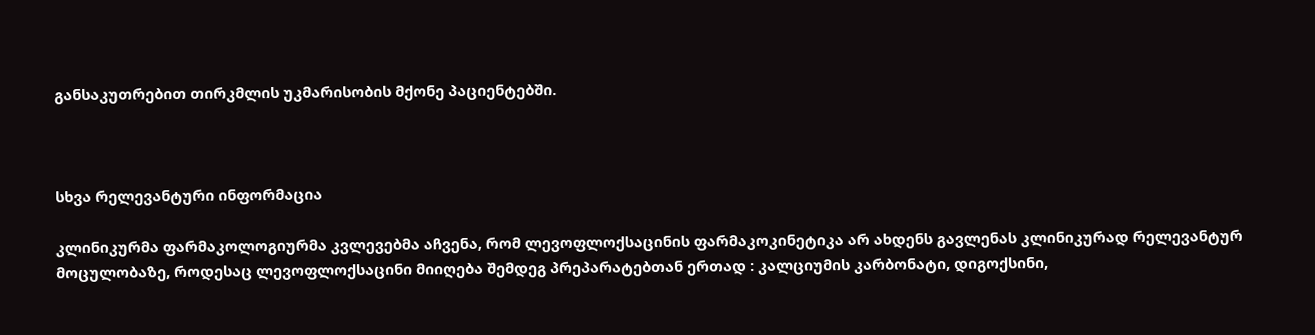განსაკუთრებით თირკმლის უკმარისობის მქონე პაციენტებში.



სხვა რელევანტური ინფორმაცია

კლინიკურმა ფარმაკოლოგიურმა კვლევებმა აჩვენა, რომ ლევოფლოქსაცინის ფარმაკოკინეტიკა არ ახდენს გავლენას კლინიკურად რელევანტურ მოცულობაზე, როდესაც ლევოფლოქსაცინი მიიღება შემდეგ პრეპარატებთან ერთად : კალციუმის კარბონატი, დიგოქსინი,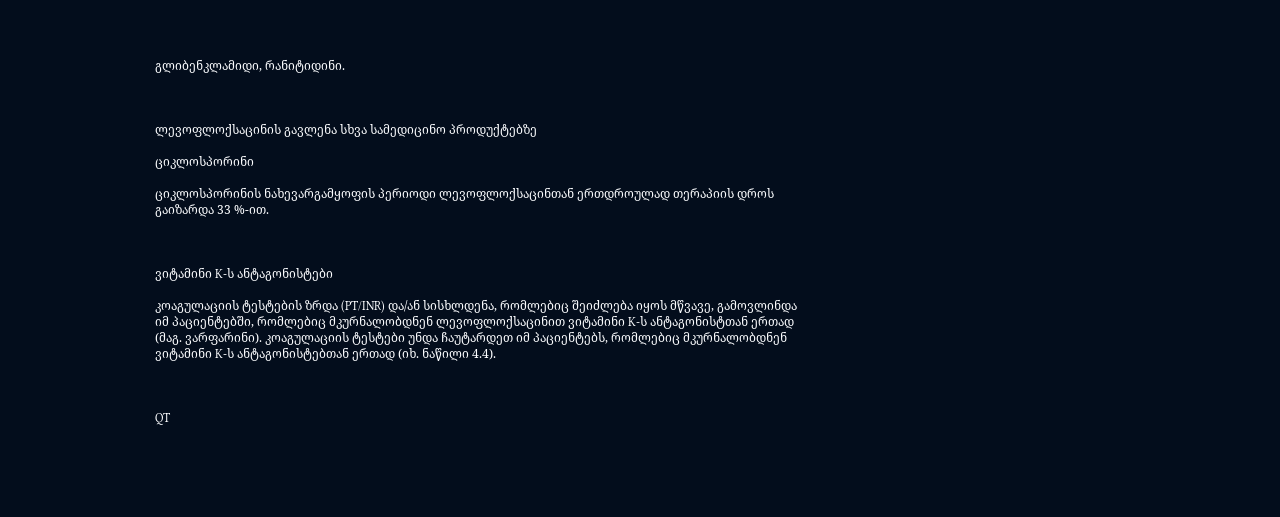გლიბენკლამიდი, რანიტიდინი.



ლევოფლოქსაცინის გავლენა სხვა სამედიცინო პროდუქტებზე

ციკლოსპორინი

ციკლოსპორინის ნახევარგამყოფის პერიოდი ლევოფლოქსაცინთან ერთდროულად თერაპიის დროს გაიზარდა 33 %-ით.



ვიტამინი K-ს ანტაგონისტები

კოაგულაციის ტესტების ზრდა (PT/INR) და/ან სისხლდენა, რომლებიც შეიძლება იყოს მწვავე, გამოვლინდა იმ პაციენტებში, რომლებიც მკურნალობდნენ ლევოფლოქსაცინით ვიტამინი K-ს ანტაგონისტთან ერთად (მაგ. ვარფარინი). კოაგულაციის ტესტები უნდა ჩაუტარდეთ იმ პაციენტებს, რომლებიც მკურნალობდნენ ვიტამინი K-ს ანტაგონისტებთან ერთად (იხ. ნაწილი 4.4).



QT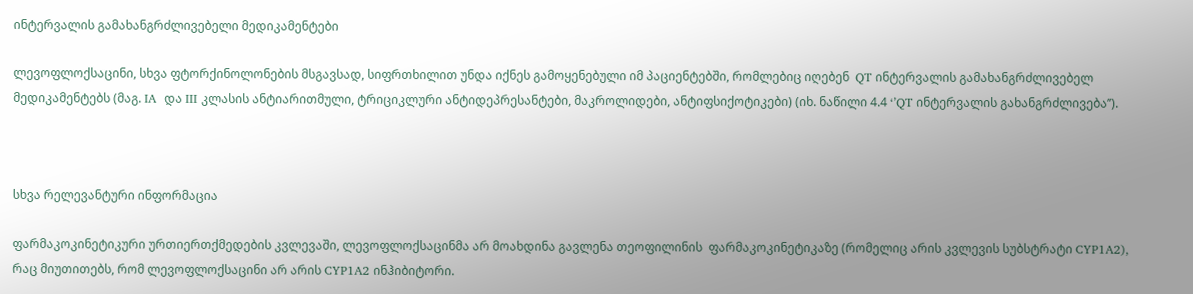ინტერვალის გამახანგრძლივებელი მედიკამენტები

ლევოფლოქსაცინი, სხვა ფტორქინოლონების მსგავსად, სიფრთხილით უნდა იქნეს გამოყენებული იმ პაციენტებში, რომლებიც იღებენ  QT ინტერვალის გამახანგრძლივებელ მედიკამენტებს (მაგ. IA  და III კლასის ანტიარითმული, ტრიციკლური ანტიდეპრესანტები, მაკროლიდები, ანტიფსიქოტიკები) (იხ. ნაწილი 4.4 ‘’QT ინტერვალის გახანგრძლივება’’).



სხვა რელევანტური ინფორმაცია

ფარმაკოკინეტიკური ურთიერთქმედების კვლევაში, ლევოფლოქსაცინმა არ მოახდინა გავლენა თეოფილინის  ფარმაკოკინეტიკაზე (რომელიც არის კვლევის სუბსტრატი CYP1A2), რაც მიუთითებს, რომ ლევოფლოქსაცინი არ არის CYP1A2 ინჰიბიტორი.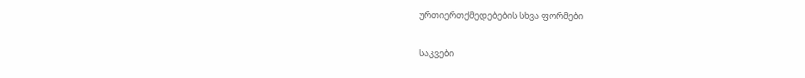ურთიერთქმედებების სხვა ფორმები

საკვები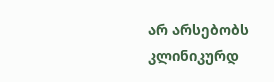არ არსებობს კლინიკურდ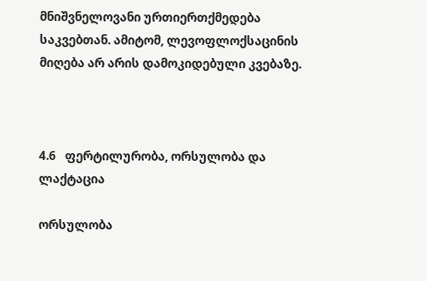მნიშვნელოვანი ურთიერთქმედება საკვებთან. ამიტომ, ლევოფლოქსაცინის მიღება არ არის დამოკიდებული კვებაზე.



4.6   ფერტილურობა, ორსულობა და ლაქტაცია

ორსულობა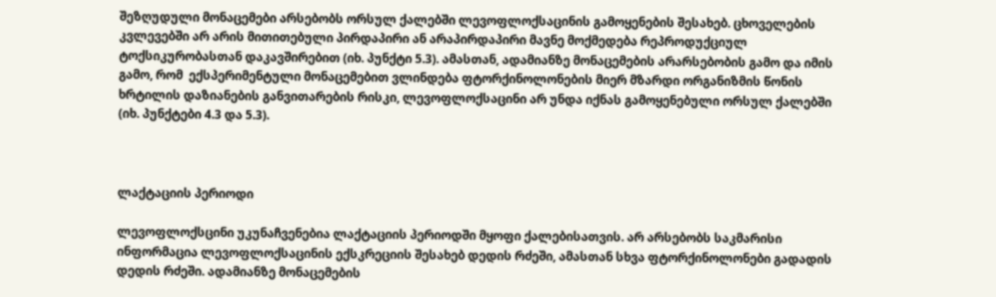შეზღუდული მონაცემები არსებობს ორსულ ქალებში ლევოფლოქსაცინის გამოყენების შესახებ. ცხოველების კვლევებში არ არის მითითებული პირდაპირი ან არაპირდაპირი მავნე მოქმედება რეპროდუქციულ ტოქსიკურობასთან დაკავშირებით (იხ. პუნქტი 5.3). ამასთან, ადამიანზე მონაცემების არარსებობის გამო და იმის გამო, რომ  ექსპერიმენტული მონაცემებით ვლინდება ფტორქინოლონების მიერ მზარდი ორგანიზმის წონის ხრტილის დაზიანების განვითარების რისკი, ლევოფლოქსაცინი არ უნდა იქნას გამოყენებული ორსულ ქალებში (იხ. პუნქტები 4.3 და 5.3).



ლაქტაციის პერიოდი

ლევოფლოქსცინი უკუნაჩვენებია ლაქტაციის პერიოდში მყოფი ქალებისათვის. არ არსებობს საკმარისი ინფორმაცია ლევოფლოქსაცინის ექსკრეციის შესახებ დედის რძეში, ამასთან სხვა ფტორქინოლონები გადადის დედის რძეში. ადამიანზე მონაცემების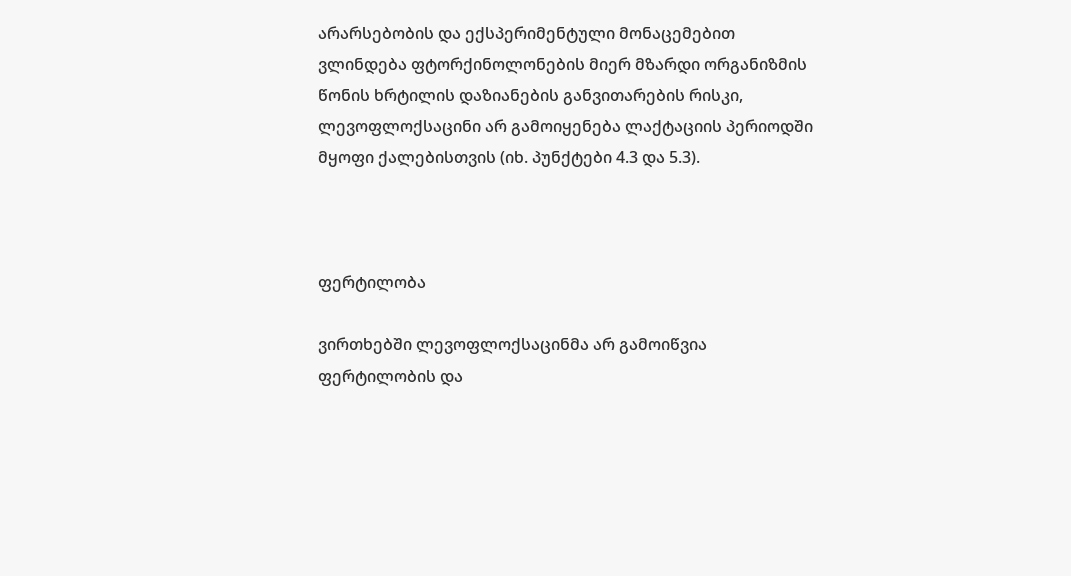არარსებობის და ექსპერიმენტული მონაცემებით ვლინდება ფტორქინოლონების მიერ მზარდი ორგანიზმის წონის ხრტილის დაზიანების განვითარების რისკი, ლევოფლოქსაცინი არ გამოიყენება ლაქტაციის პერიოდში მყოფი ქალებისთვის (იხ. პუნქტები 4.3 და 5.3).



ფერტილობა

ვირთხებში ლევოფლოქსაცინმა არ გამოიწვია ფერტილობის და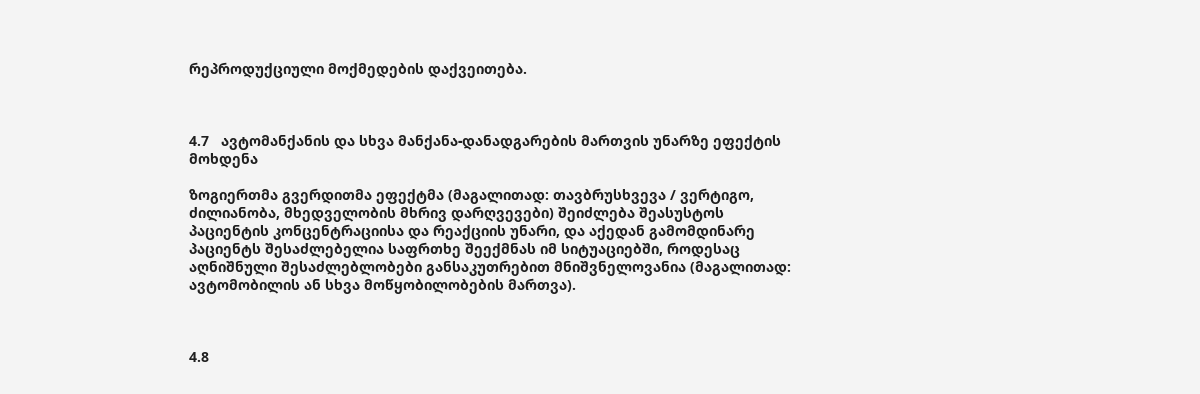რეპროდუქციული მოქმედების დაქვეითება.



4.7   ავტომანქანის და სხვა მანქანა-დანადგარების მართვის უნარზე ეფექტის მოხდენა

ზოგიერთმა გვერდითმა ეფექტმა (მაგალითად: თავბრუსხვევა / ვერტიგო, ძილიანობა, მხედველობის მხრივ დარღვევები) შეიძლება შეასუსტოს პაციენტის კონცენტრაციისა და რეაქციის უნარი, და აქედან გამომდინარე პაციენტს შესაძლებელია საფრთხე შეექმნას იმ სიტუაციებში, როდესაც აღნიშნული შესაძლებლობები განსაკუთრებით მნიშვნელოვანია (მაგალითად: ავტომობილის ან სხვა მოწყობილობების მართვა).



4.8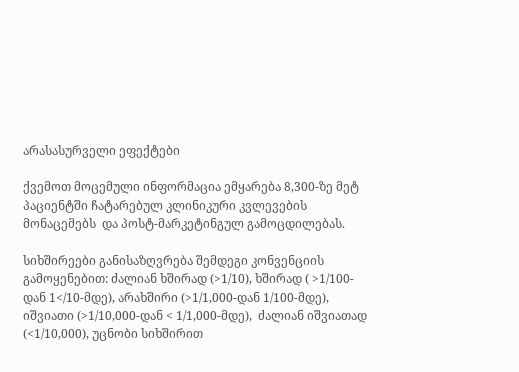არასასურველი ეფექტები

ქვემოთ მოცემული ინფორმაცია ემყარება 8,300-ზე მეტ პაციენტში ჩატარებულ კლინიკური კვლევების მონაცემებს  და პოსტ-მარკეტინგულ გამოცდილებას.

სიხშირეები განისაზღვრება შემდეგი კონვენციის გამოყენებით: ძალიან ხშირად (>1/10), ხშირად ( >1/100- დან 1</10-მდე), არახშირი (>1/1,000-დან 1/100-მდე), იშვიათი (>1/10,000-დან < 1/1,000-მდე),  ძალიან იშვიათად (<1/10,000), უცნობი სიხშირით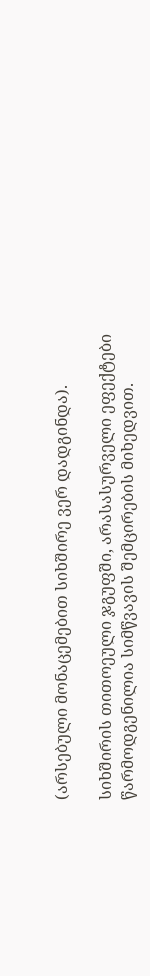(არსებული მონაცემებით სიხშირე ვერ დადგინდა).

სიხშირის თითოეული ჯგუფში, არასასურველი ეფექტები წარმოდგენილია სიმწვავის შემცირების მიხედვით.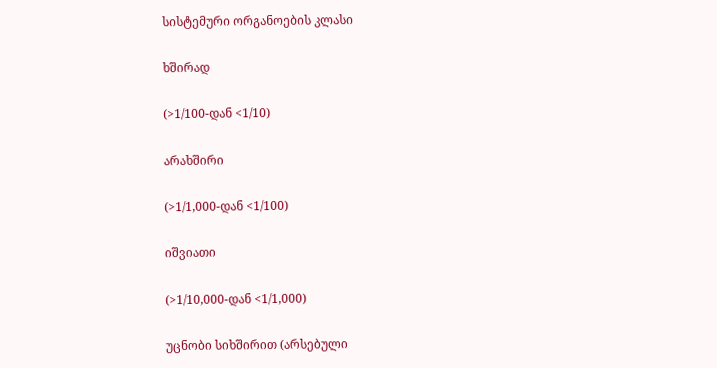სისტემური ორგანოების კლასი

ხშირად

(>1/100-დან <1/10)

არახშირი

(>1/1,000-დან <1/100)

იშვიათი

(>1/10,000-დან <1/1,000)

უცნობი სიხშირით (არსებული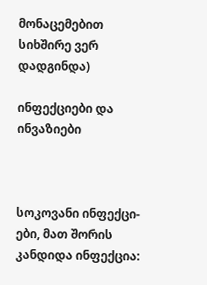მონაცემებით სიხშირე ვერ დადგინდა)

ინფექციები და ინვაზიები



სოკოვანი ინფექცი-ები, მათ შორის კანდიდა ინფექცია: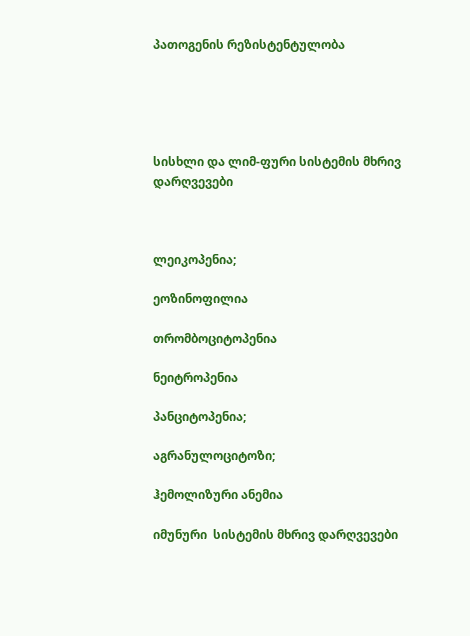პათოგენის რეზისტენტულობა





სისხლი და ლიმ-ფური სისტემის მხრივ დარღვევები



ლეიკოპენია;

ეოზინოფილია

თრომბოციტოპენია

ნეიტროპენია

პანციტოპენია;

აგრანულოციტოზი;

ჰემოლიზური ანემია

იმუნური  სისტემის მხრივ დარღვევები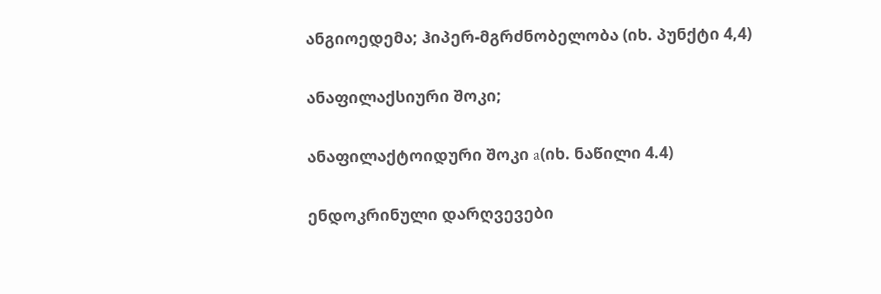ანგიოედემა; ჰიპერ-მგრძნობელობა (იხ. პუნქტი 4,4)

ანაფილაქსიური შოკი;

ანაფილაქტოიდური შოკი a(იხ. ნაწილი 4.4)

ენდოკრინული დარღვევები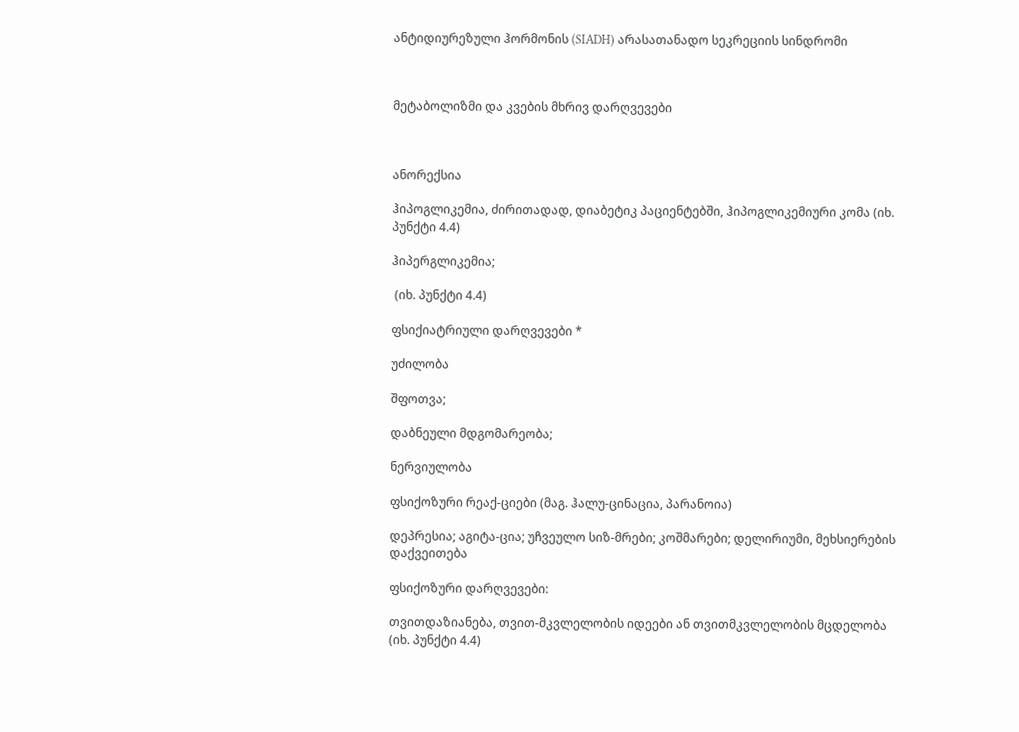ანტიდიურეზული ჰორმონის (SIADH) არასათანადო სეკრეციის სინდრომი



მეტაბოლიზმი და კვების მხრივ დარღვევები



ანორექსია

ჰიპოგლიკემია, ძირითადად, დიაბეტიკ პაციენტებში, ჰიპოგლიკემიური კომა (იხ. პუნქტი 4.4)

ჰიპერგლიკემია;

 (იხ. პუნქტი 4.4)

ფსიქიატრიული დარღვევები *

უძილობა

შფოთვა;

დაბნეული მდგომარეობა;

ნერვიულობა

ფსიქოზური რეაქ-ციები (მაგ. ჰალუ-ცინაცია, პარანოია)

დეპრესია; აგიტა-ცია; უჩვეულო სიზ-მრები; კოშმარები; დელირიუმი, მეხსიერების დაქვეითება

ფსიქოზური დარღვევები:

თვითდაზიანება, თვით-მკვლელობის იდეები ან თვითმკვლელობის მცდელობა (იხ. პუნქტი 4.4)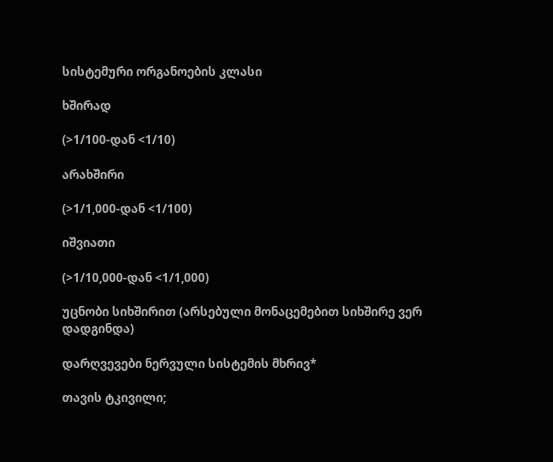სისტემური ორგანოების კლასი

ხშირად

(>1/100-დან <1/10)

არახშირი

(>1/1,000-დან <1/100)

იშვიათი

(>1/10,000-დან <1/1,000)

უცნობი სიხშირით (არსებული მონაცემებით სიხშირე ვერ დადგინდა)

დარღვევები ნერვული სისტემის მხრივ*

თავის ტკივილი;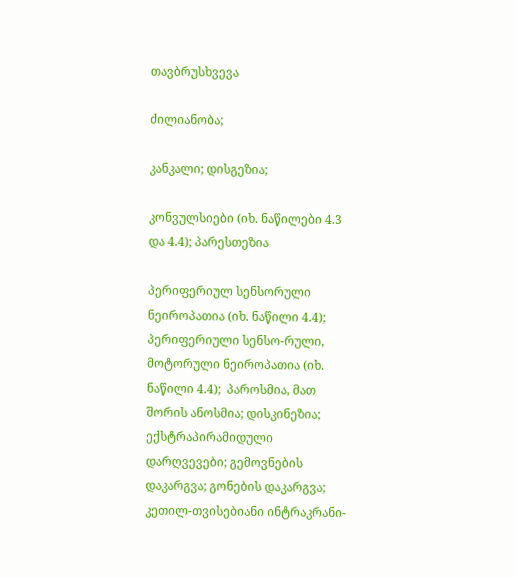თავბრუსხვევა

ძილიანობა;

კანკალი; დისგეზია;

კონვულსიები (იხ. ნაწილები 4.3 და 4.4); პარესთეზია

პერიფერიულ სენსორული ნეიროპათია (იხ. ნაწილი 4.4); პერიფერიული სენსო-რული, მოტორული ნეიროპათია (იხ. ნაწილი 4.4);  პაროსმია, მათ შორის ანოსმია; დისკინეზია; ექსტრაპირამიდული დარღვევები; გემოვნების დაკარგვა; გონების დაკარგვა; კეთილ-თვისებიანი ინტრაკრანი-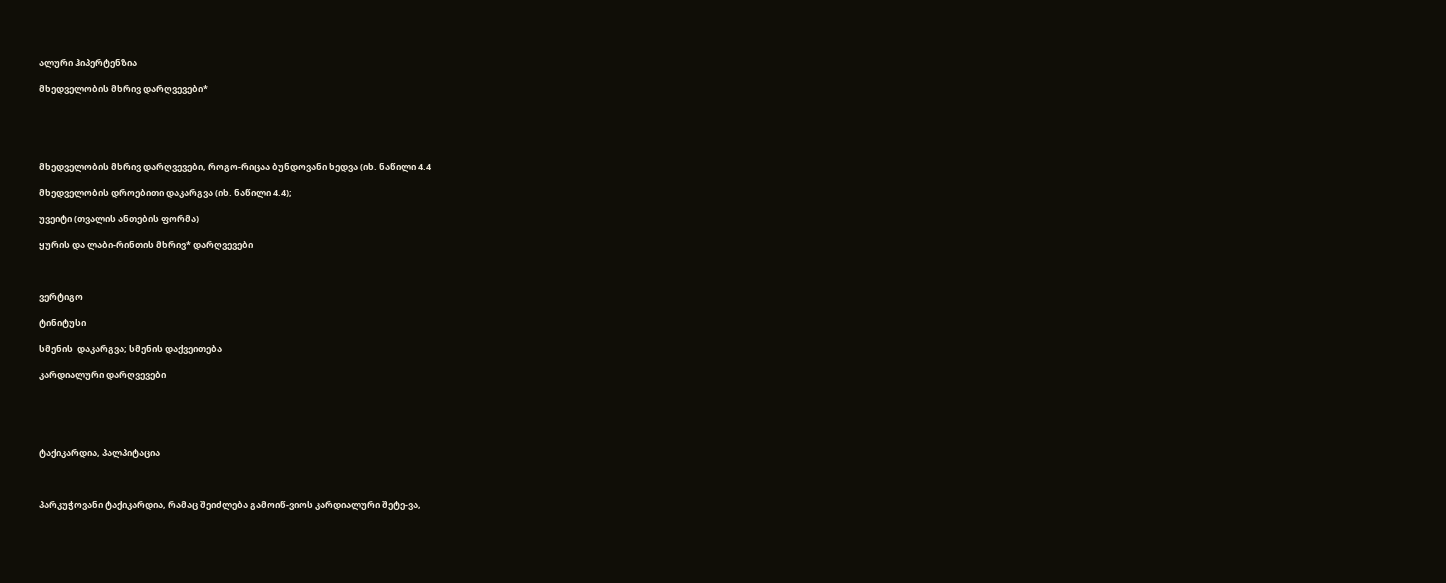ალური ჰიპერტენზია

მხედველობის მხრივ დარღვევები*





მხედველობის მხრივ დარღვევები, როგო-რიცაა ბუნდოვანი ხედვა (იხ. ნაწილი 4.4

მხედველობის დროებითი დაკარგვა (იხ. ნაწილი 4.4);

უვეიტი (თვალის ანთების ფორმა)

ყურის და ლაბი-რინთის მხრივ* დარღვევები



ვერტიგო

ტინიტუსი

სმენის  დაკარგვა; სმენის დაქვეითება

კარდიალური დარღვევები





ტაქიკარდია, პალპიტაცია



პარკუჭოვანი ტაქიკარდია, რამაც შეიძლება გამოიწ-ვიოს კარდიალური შეტე-ვა,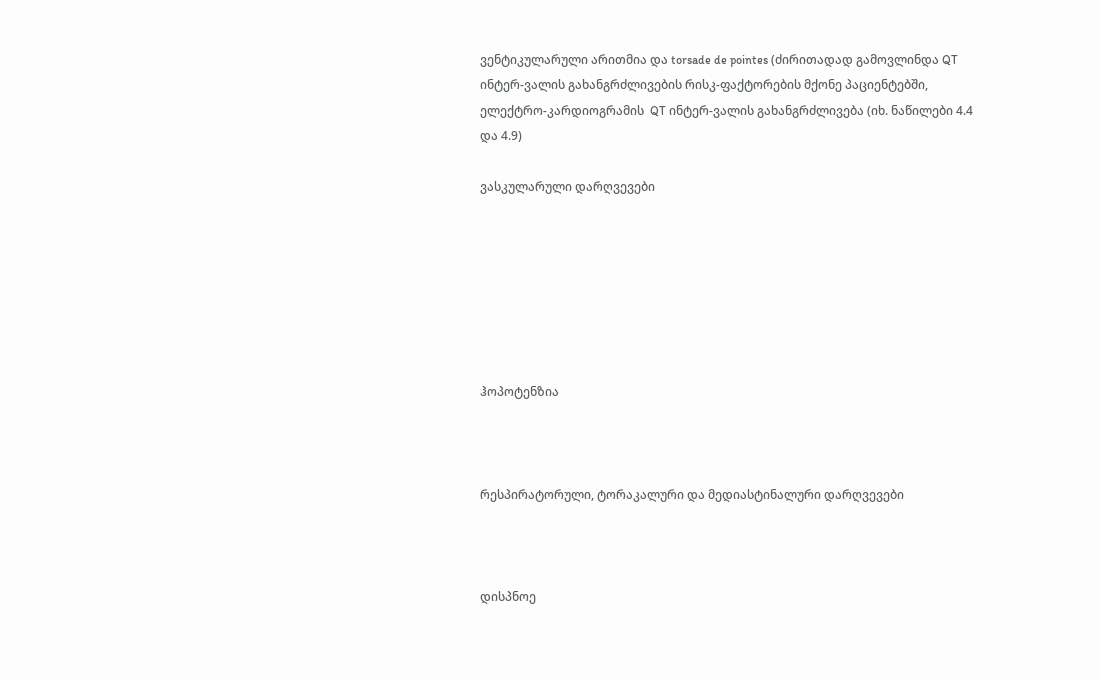ვენტიკულარული არითმია და torsade de pointes (ძირითადად გამოვლინდა QT ინტერ-ვალის გახანგრძლივების რისკ-ფაქტორების მქონე პაციენტებში, ელექტრო-კარდიოგრამის  QT ინტერ-ვალის გახანგრძლივება (იხ. ნაწილები 4.4 და 4.9)

ვასკულარული დარღვევები







ჰოპოტენზია



რესპირატორული, ტორაკალური და მედიასტინალური დარღვევები



დისპნოე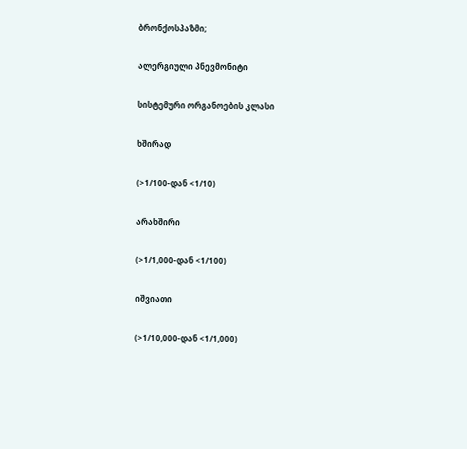ბრონქოსპაზმი;

ალერგიული პნევმონიტი

სისტემური ორგანოების კლასი

ხშირად

(>1/100-დან <1/10)

არახშირი

(>1/1,000-დან <1/100)

იშვიათი

(>1/10,000-დან <1/1,000)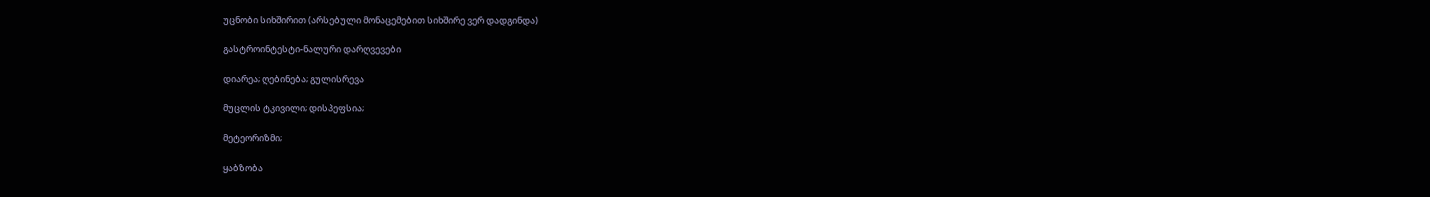უცნობი სიხშირით (არსებული მონაცემებით სიხშირე ვერ დადგინდა)

გასტროინტესტი-ნალური დარღვევები

დიარეა; ღებინება; გულისრევა

მუცლის ტკივილი; დისპეფსია;

მეტეორიზმი;

ყაბზობა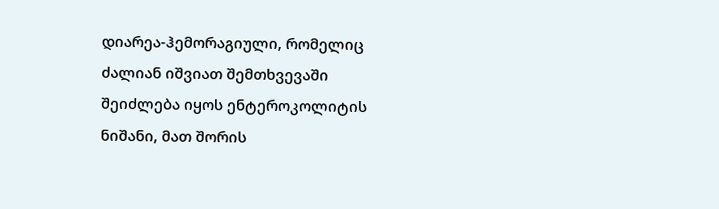დიარეა-ჰემორაგიული, რომელიც ძალიან იშვიათ შემთხვევაში შეიძლება იყოს ენტეროკოლიტის ნიშანი, მათ შორის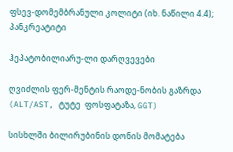ფსევ-დომემბრანული კოლიტი (იხ. ნაწილი 4.4); პანკრეატიტი

ჰეპატობილიარუ-ლი დარღვევები

ღვიძლის ფერ-მენტის რაოდე-ნობის გაზრდა (ALT/AST, ტუტე  ფოსფატაზა, GGT)

სისხლში ბილირუბინის დონის მომატება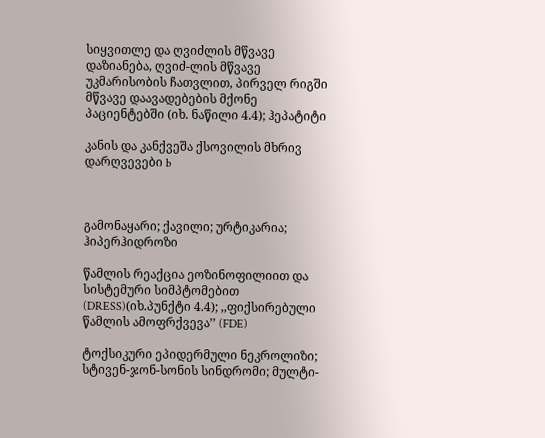სიყვითლე და ღვიძლის მწვავე დაზიანება, ღვიძ-ლის მწვავე უკმარისობის ჩათვლით, პირველ რიგში მწვავე დაავადებების მქონე პაციენტებში (იხ. ნაწილი 4.4); ჰეპატიტი

კანის და კანქვეშა ქსოვილის მხრივ დარღვევები b



გამონაყარი; ქავილი; ურტიკარია; ჰიპერჰიდროზი

წამლის რეაქცია ეოზინოფილიით და სისტემური სიმპტომებით (DRESS)(იხ.პუნქტი 4.4); ,,ფიქსირებული წამლის ამოფრქვევა’’ (FDE)

ტოქსიკური ეპიდერმული ნეკროლიზი; სტივენ-ჯონ-სონის სინდრომი; მულტი-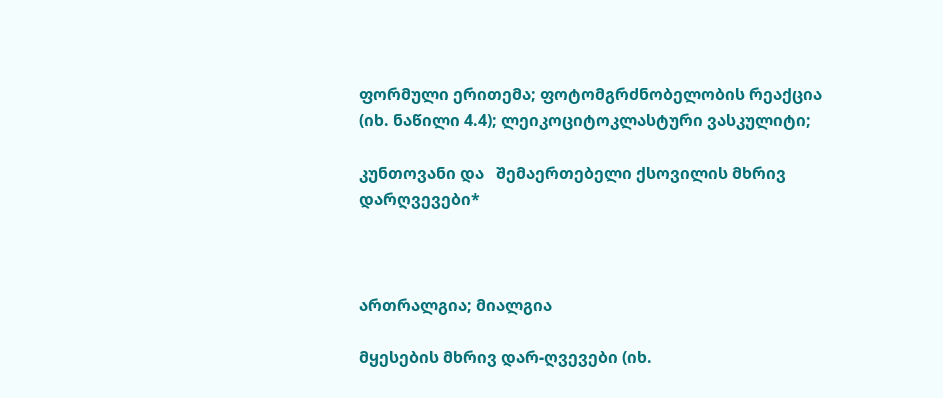ფორმული ერითემა; ფოტომგრძნობელობის რეაქცია (იხ. ნაწილი 4.4); ლეიკოციტოკლასტური ვასკულიტი;

კუნთოვანი და   შემაერთებელი ქსოვილის მხრივ დარღვევები*



ართრალგია; მიალგია

მყესების მხრივ დარ-ღვევები (იხ.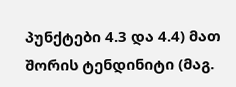პუნქტები 4.3 და 4.4) მათ შორის ტენდინიტი (მაგ.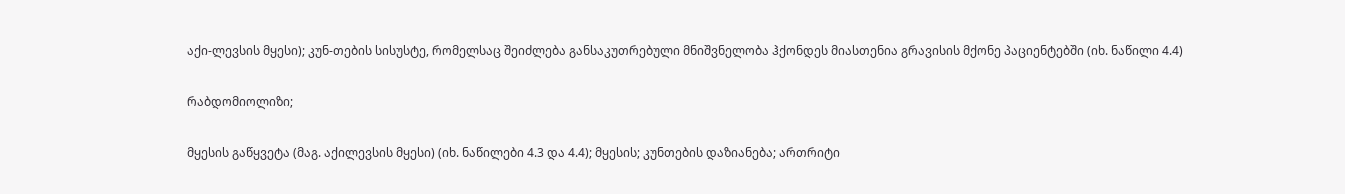აქი-ლევსის მყესი); კუნ-თების სისუსტე, რომელსაც შეიძლება განსაკუთრებული მნიშვნელობა ჰქონდეს მიასთენია გრავისის მქონე პაციენტებში (იხ. ნაწილი 4.4)

რაბდომიოლიზი;

მყესის გაწყვეტა (მაგ. აქილევსის მყესი) (იხ. ნაწილები 4.3 და 4.4); მყესის; კუნთების დაზიანება; ართრიტი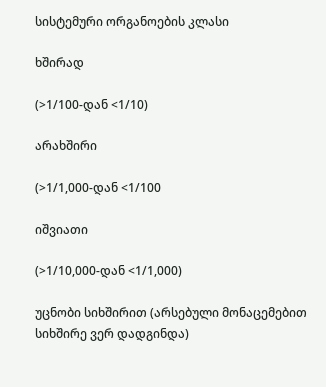სისტემური ორგანოების კლასი

ხშირად

(>1/100-დან <1/10)

არახშირი

(>1/1,000-დან <1/100

იშვიათი

(>1/10,000-დან <1/1,000)

უცნობი სიხშირით (არსებული მონაცემებით სიხშირე ვერ დადგინდა)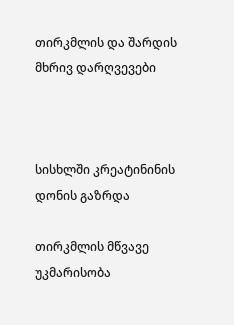თირკმლის და შარდის მხრივ დარღვევები



სისხლში კრეატინინის დონის გაზრდა

თირკმლის მწვავე უკმარისობა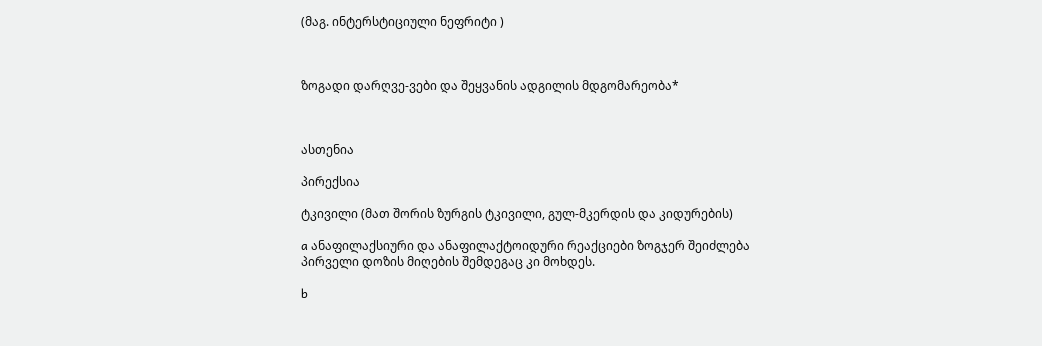(მაგ. ინტერსტიციული ნეფრიტი )



ზოგადი დარღვე-ვები და შეყვანის ადგილის მდგომარეობა*



ასთენია

პირექსია

ტკივილი (მათ შორის ზურგის ტკივილი, გულ-მკერდის და კიდურების)

a ანაფილაქსიური და ანაფილაქტოიდური რეაქციები ზოგჯერ შეიძლება პირველი დოზის მიღების შემდეგაც კი მოხდეს.

b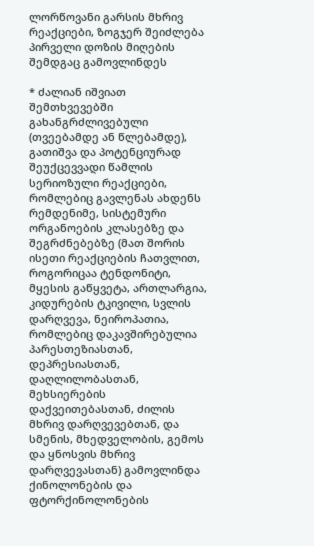ლორწოვანი გარსის მხრივ რეაქციები, ზოგჯერ შეიძლება პირველი დოზის მიღების შემდგაც გამოვლინდეს

* ძალიან იშვიათ შემთხვევებში გახანგრძლივებული (თვეებამდე ან წლებამდე), გათიშვა და პოტენციურად შეუქცევვადი წამლის სერიოზული რეაქციები, რომლებიც გავლენას ახდენს რემდენიმე, სისტემური ორგანოების კლასებზე და შეგრძნებებზე (მათ შორის ისეთი რეაქციების ჩათვლით, როგორიცაა ტენდონიტი, მყესის გაწყვეტა, ართლარგია, კიდურების ტკივილი, სვლის დარღვევა, ნეიროპათია, რომლებიც დაკავშირებულია პარესთეზიასთან, დეპრესიასთან, დაღლილობასთან, მეხსიერების დაქვეითებასთან, ძილის მხრივ დარღვევებთან, და სმენის, მხედველობის, გემოს და ყნოსვის მხრივ დარღვევასთან) გამოვლინდა ქინოლონების და ფტორქინოლონების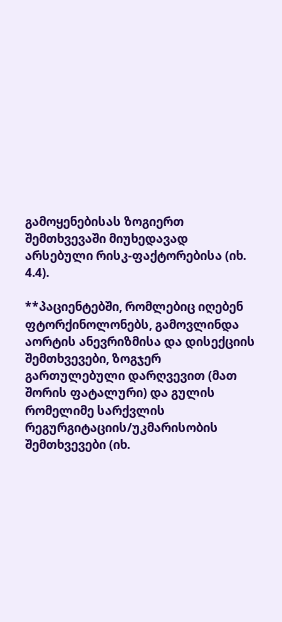გამოყენებისას ზოგიერთ შემთხვევაში მიუხედავად არსებული რისკ-ფაქტორებისა (იხ. 4.4).

**პაციენტებში, რომლებიც იღებენ ფტორქინოლონებს, გამოვლინდა აორტის ანევრიზმისა და დისექციის შემთხვევები, ზოგჯერ გართულებული დარღვევით (მათ შორის ფატალური) და გულის რომელიმე სარქვლის რეგურგიტაციის/უკმარისობის შემთხვევები (იხ.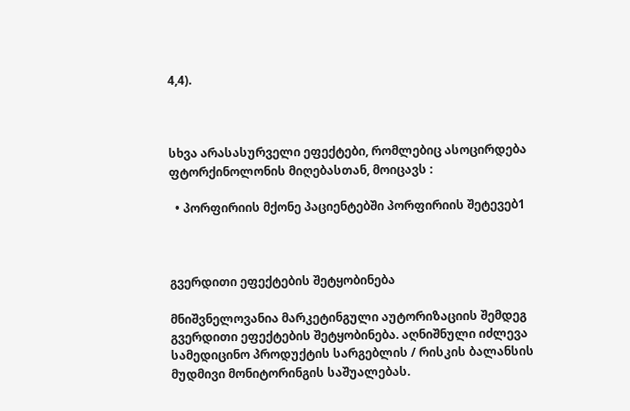4,4).



სხვა არასასურველი ეფექტები, რომლებიც ასოცირდება ფტორქინოლონის მიღებასთან, მოიცავს :

  • პორფირიის მქონე პაციენტებში პორფირიის შეტევებ1



გვერდითი ეფექტების შეტყობინება

მნიშვნელოვანია მარკეტინგული აუტორიზაციის შემდეგ გვერდითი ეფექტების შეტყობინება. აღნიშნული იძლევა სამედიცინო პროდუქტის სარგებლის / რისკის ბალანსის მუდმივი მონიტორინგის საშუალებას.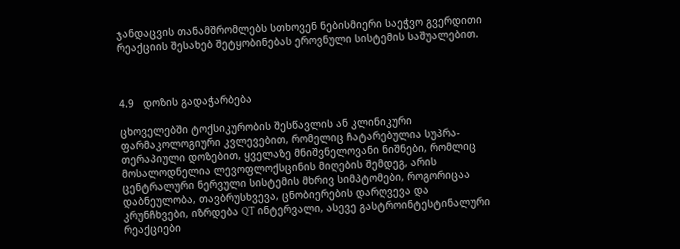ჯანდაცვის თანამშრომლებს სთხოვენ ნებისმიერი საეჭვო გვერდითი რეაქციის შესახებ შეტყობინებას ეროვნული სისტემის საშუალებით.



4.9   დოზის გადაჭარბება

ცხოველებში ტოქსიკურობის შესწავლის ან კლინიკური ფარმაკოლოგიური კვლევებით, რომელიც ჩატარებულია სუპრა-თერაპიული დოზებით, ყველაზე მნიშვნელოვანი ნიშნები, რომლიც მოსალოდნელია ლევოფლოქსცინის მიღების შემდეგ, არის ცენტრალური ნერვული სისტემის მხრივ სიმპტომები, როგორიცაა დაბნეულობა, თავბრუსხვევა, ცნობიერების დარღვევა და კრუნჩხვები, იზრდება QT ინტერვალი, ასევე გასტროინტესტინალური რეაქციები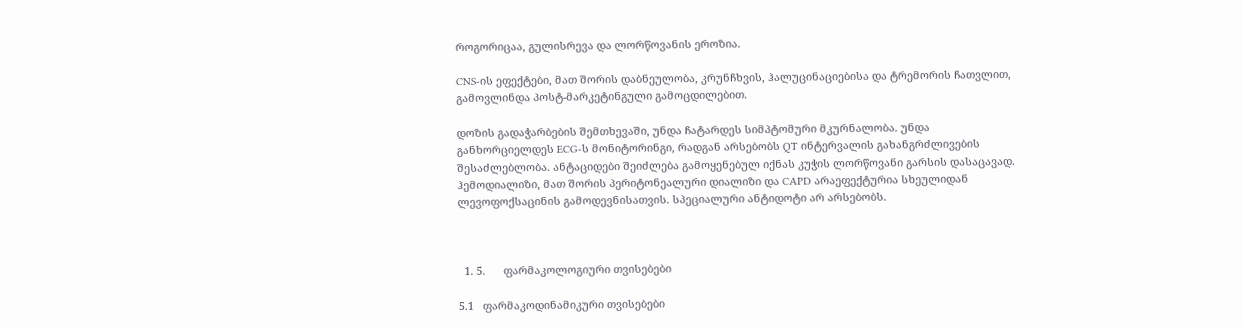როგორიცაა, გულისრევა და ლორწოვანის ეროზია.

CNS-ის ეფექტები, მათ შორის დაბნეულობა, კრუნჩხვის, ჰალუცინაციებისა და ტრემორის ჩათვლით, გამოვლინდა პოსტ-მარკეტინგული გამოცდილებით.

დოზის გადაჭარბების შემთხევაში, უნდა ჩატარდეს სიმპტომური მკურნალობა. უნდა განხორციელდეს ECG-ს მონიტორინგი, რადგან არსებობს QT ინტერვალის გახანგრძლივების შესაძლებლობა. ანტაციდები შეიძლება გამოყენებულ იქნას კუჭის ლორწოვანი გარსის დასაცავად. ჰემოდიალიზი, მათ შორის პერიტონეალური დიალიზი და CAPD არაეფექტურია სხეულიდან ლევოფოქსაცინის გამოდევნისათვის. სპეციალური ანტიდოტი არ არსებობს.



  1. 5.      ფარმაკოლოგიური თვისებები

5.1   ფარმაკოდინამიკური თვისებები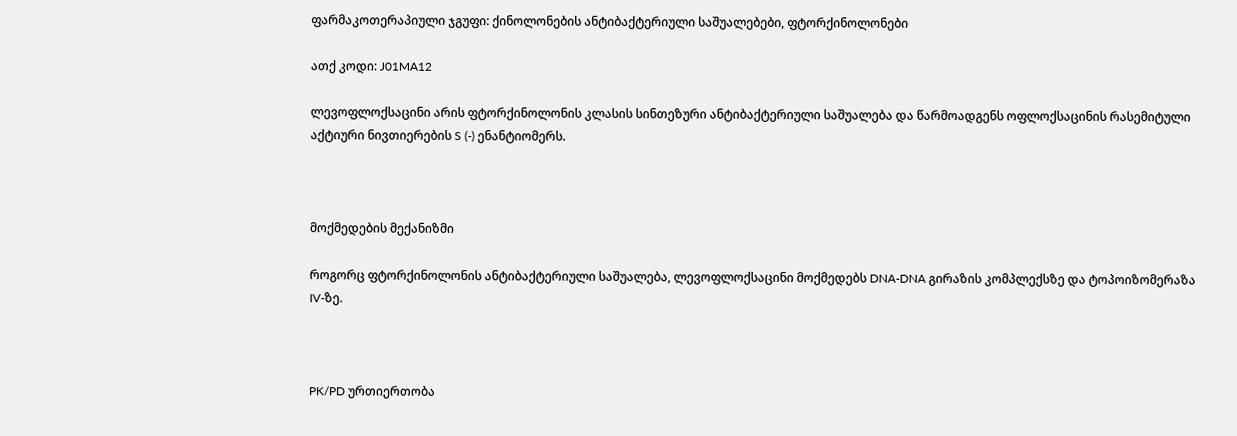ფარმაკოთერაპიული ჯგუფი: ქინოლონების ანტიბაქტერიული საშუალებები, ფტორქინოლონები

ათქ კოდი: J01MA12

ლევოფლოქსაცინი არის ფტორქინოლონის კლასის სინთეზური ანტიბაქტერიული საშუალება და წარმოადგენს ოფლოქსაცინის რასემიტული აქტიური ნივთიერების S (-) ენანტიომერს.



მოქმედების მექანიზმი

როგორც ფტორქინოლონის ანტიბაქტერიული საშუალება, ლევოფლოქსაცინი მოქმედებს DNA-DNA გირაზის კომპლექსზე და ტოპოიზომერაზა IV-ზე.



PK/PD ურთიერთობა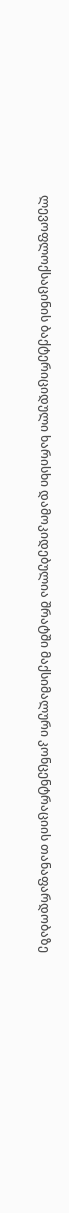ლევოფლოქსაცინის ბაქტერიციდული ხარისხი დამოკიდებულია შრატში მაქსიმალური კონცენტრაციის თანაფარდობაზე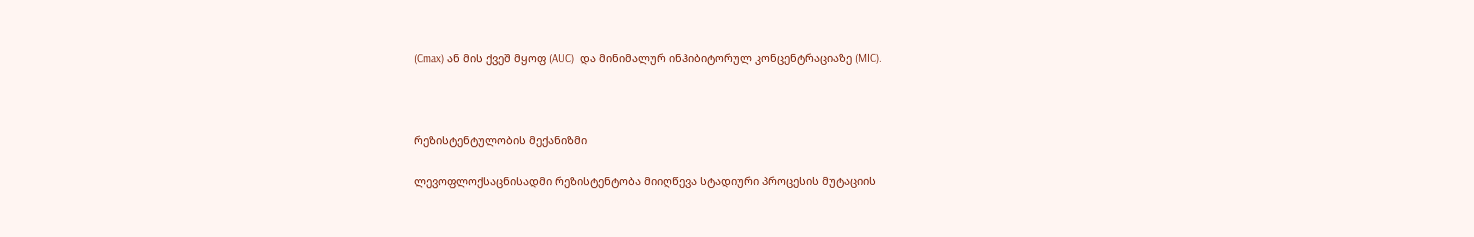(Cmax) ან მის ქვეშ მყოფ (AUC)  და მინიმალურ ინჰიბიტორულ კონცენტრაციაზე (MIC).



რეზისტენტულობის მექანიზმი

ლევოფლოქსაცნისადმი რეზისტენტობა მიიღწევა სტადიური პროცესის მუტაციის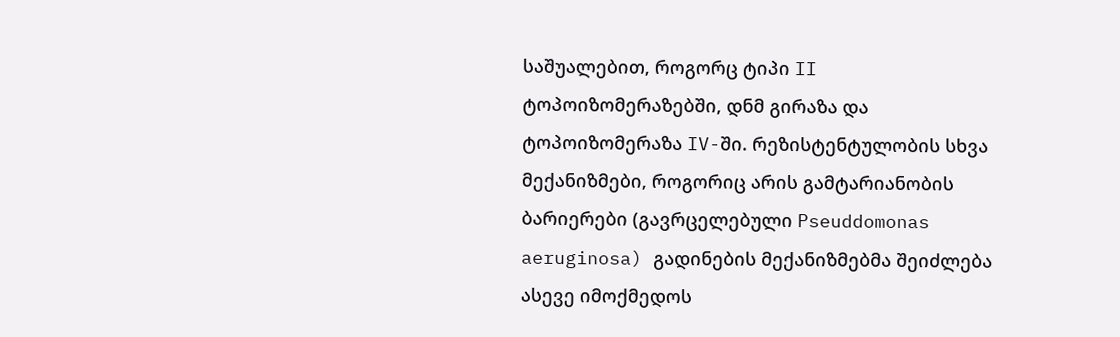საშუალებით, როგორც ტიპი II  ტოპოიზომერაზებში, დნმ გირაზა და ტოპოიზომერაზა IV-ში. რეზისტენტულობის სხვა მექანიზმები, როგორიც არის გამტარიანობის ბარიერები (გავრცელებული Pseuddomonas aeruginosa) გადინების მექანიზმებმა შეიძლება ასევე იმოქმედოს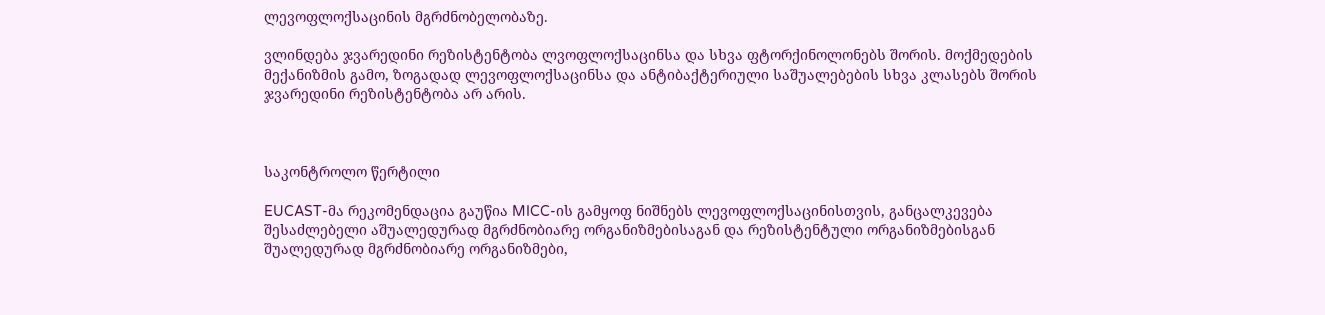ლევოფლოქსაცინის მგრძნობელობაზე.

ვლინდება ჯვარედინი რეზისტენტობა ლვოფლოქსაცინსა და სხვა ფტორქინოლონებს შორის. მოქმედების მექანიზმის გამო, ზოგადად ლევოფლოქსაცინსა და ანტიბაქტერიული საშუალებების სხვა კლასებს შორის ჯვარედინი რეზისტენტობა არ არის.



საკონტროლო წერტილი

EUCAST-მა რეკომენდაცია გაუწია MICC-ის გამყოფ ნიშნებს ლევოფლოქსაცინისთვის, განცალკევება შესაძლებელი აშუალედურად მგრძნობიარე ორგანიზმებისაგან და რეზისტენტული ორგანიზმებისგან შუალედურად მგრძნობიარე ორგანიზმები,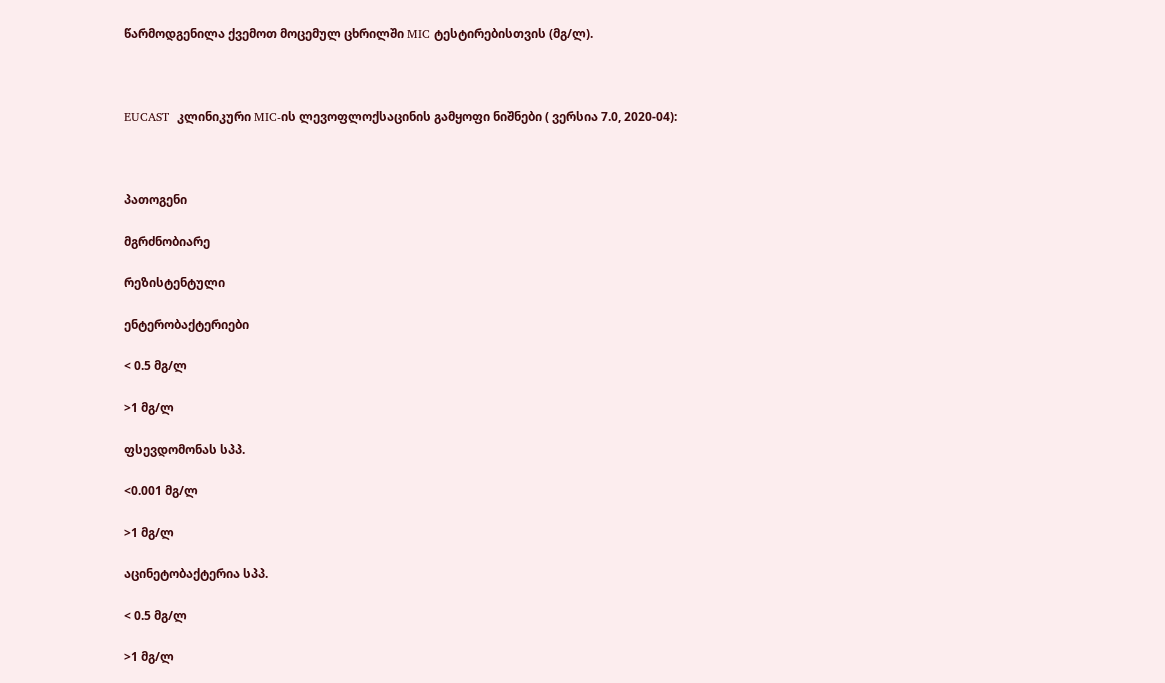წარმოდგენილა ქვემოთ მოცემულ ცხრილში MIC ტესტირებისთვის (მგ/ლ).



EUCAST  კლინიკური MIC-ის ლევოფლოქსაცინის გამყოფი ნიშნები ( ვერსია 7.0, 2020-04):



პათოგენი

მგრძნობიარე

რეზისტენტული

ენტერობაქტერიები

< 0.5 მგ/ლ

>1 მგ/ლ

ფსევდომონას სპპ.

<0.001 მგ/ლ

>1 მგ/ლ

აცინეტობაქტერია სპპ.

< 0.5 მგ/ლ

>1 მგ/ლ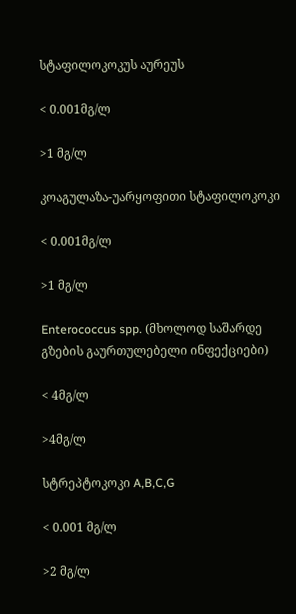სტაფილოკოკუს აურეუს

< 0.001მგ/ლ

>1 მგ/ლ

კოაგულაზა-უარყოფითი სტაფილოკოკი

< 0.001მგ/ლ

>1 მგ/ლ

Enterococcus spp. (მხოლოდ საშარდე გზების გაურთულებელი ინფექციები)

< 4მგ/ლ

>4მგ/ლ

სტრეპტოკოკი A,B,C,G

< 0.001 მგ/ლ

>2 მგ/ლ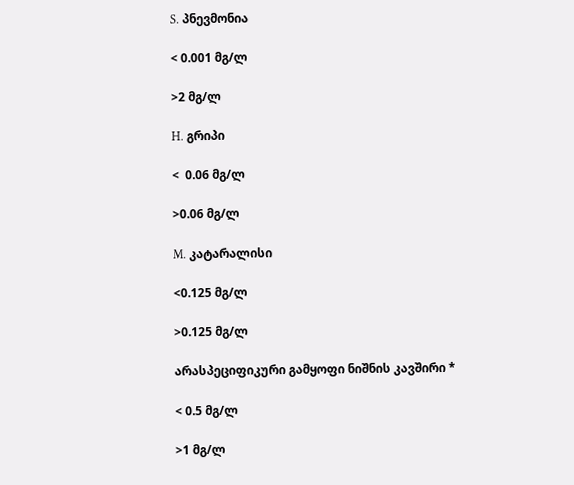S. პნევმონია

< 0.001 მგ/ლ

>2 მგ/ლ

H. გრიპი

<  0.06 მგ/ლ

>0.06 მგ/ლ

M. კატარალისი

<0.125 მგ/ლ

>0.125 მგ/ლ

არასპეციფიკური გამყოფი ნიშნის კავშირი *

< 0.5 მგ/ლ

>1 მგ/ლ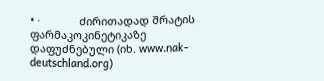• ·             ძირითადად შრატის ფარმაკოკინეტიკაზე დაფუძნებული (იხ. www.nak-deutschland.org)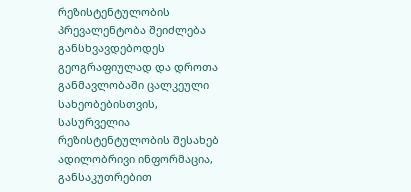რეზისტენტულობის პრევალენტობა შეიძლება განსხვავდებოდეს გეოგრაფიულად და დროთა განმავლობაში ცალკეული სახეობებისთვის, სასურველია რეზისტენტულობის შესახებ ადილობრივი ინფორმაცია, განსაკუთრებით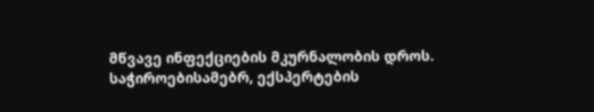მწვავე ინფექციების მკურნალობის დროს. საჭიროებისამებრ, ექსპერტების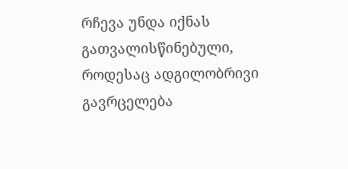რჩევა უნდა იქნას გათვალისწინებული, როდესაც ადგილობრივი გავრცელება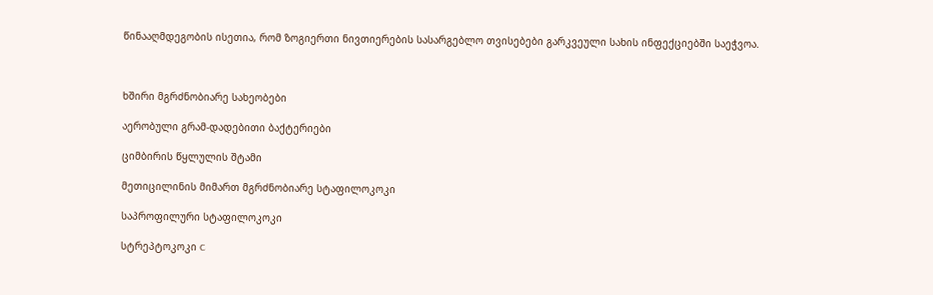წინააღმდეგობის ისეთია, რომ ზოგიერთი ნივთიერების სასარგებლო თვისებები გარკვეული სახის ინფექციებში საეჭვოა.



ხშირი მგრძნობიარე სახეობები

აერობული გრამ-დადებითი ბაქტერიები

ციმბირის წყლულის შტამი

მეთიცილინის მიმართ მგრძნობიარე სტაფილოკოკი

საპროფილური სტაფილოკოკი

სტრეპტოკოკი C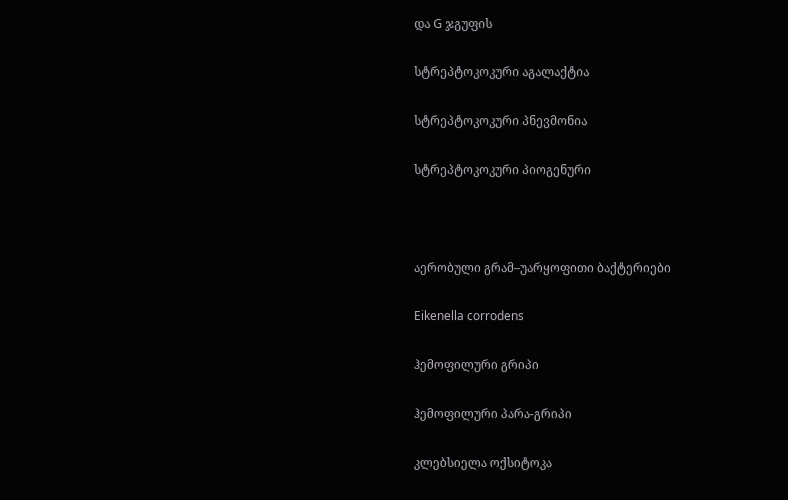და G ჯგუფის

სტრეპტოკოკური აგალაქტია

სტრეპტოკოკური პნევმონია

სტრეპტოკოკური პიოგენური



აერობული გრამ–უარყოფითი ბაქტერიები

Eikenella corrodens

ჰემოფილური გრიპი

ჰემოფილური პარა-გრიპი

კლებსიელა ოქსიტოკა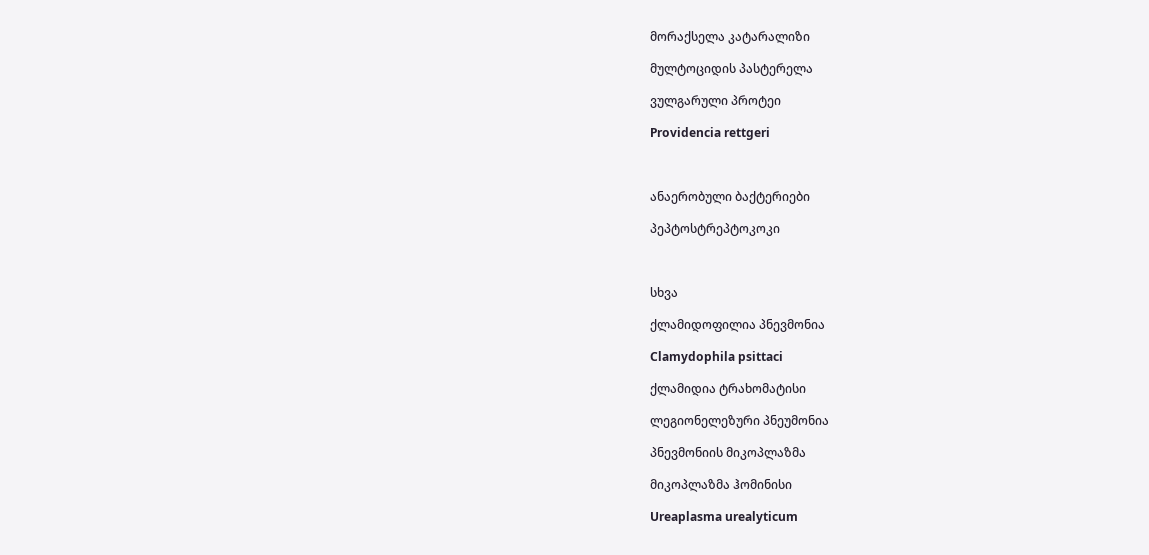მორაქსელა კატარალიზი

მულტოციდის პასტერელა

ვულგარული პროტეი

Providencia rettgeri



ანაერობული ბაქტერიები

პეპტოსტრეპტოკოკი



სხვა

ქლამიდოფილია პნევმონია

Clamydophila psittaci

ქლამიდია ტრახომატისი

ლეგიონელეზური პნეუმონია

პნევმონიის მიკოპლაზმა

მიკოპლაზმა ჰომინისი

Ureaplasma urealyticum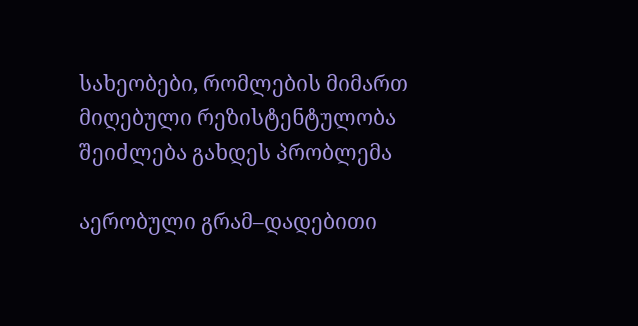სახეობები, რომლების მიმართ მიღებული რეზისტენტულობა შეიძლება გახდეს პრობლემა

აერობული გრამ–დადებითი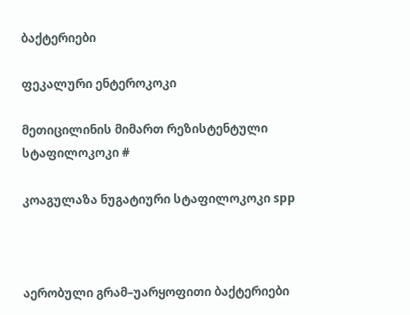ბაქტერიები

ფეკალური ენტეროკოკი

მეთიცილინის მიმართ რეზისტენტული სტაფილოკოკი #

კოაგულაზა ნუგატიური სტაფილოკოკი spp



აერობული გრამ–უარყოფითი ბაქტერიები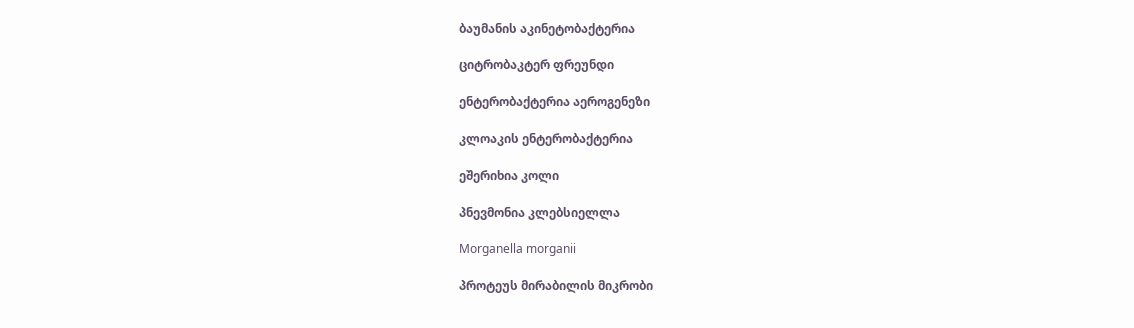ბაუმანის აკინეტობაქტერია

ციტრობაკტერ ფრეუნდი

ენტერობაქტერია აეროგენეზი

კლოაკის ენტერობაქტერია

ეშერიხია კოლი

პნევმონია კლებსიელლა

Morganella morganii

პროტეუს მირაბილის მიკრობი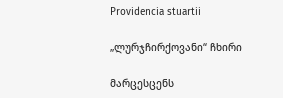Providencia stuartii

„ლურჯჩირქოვანი“ ჩხირი

მარცესცენს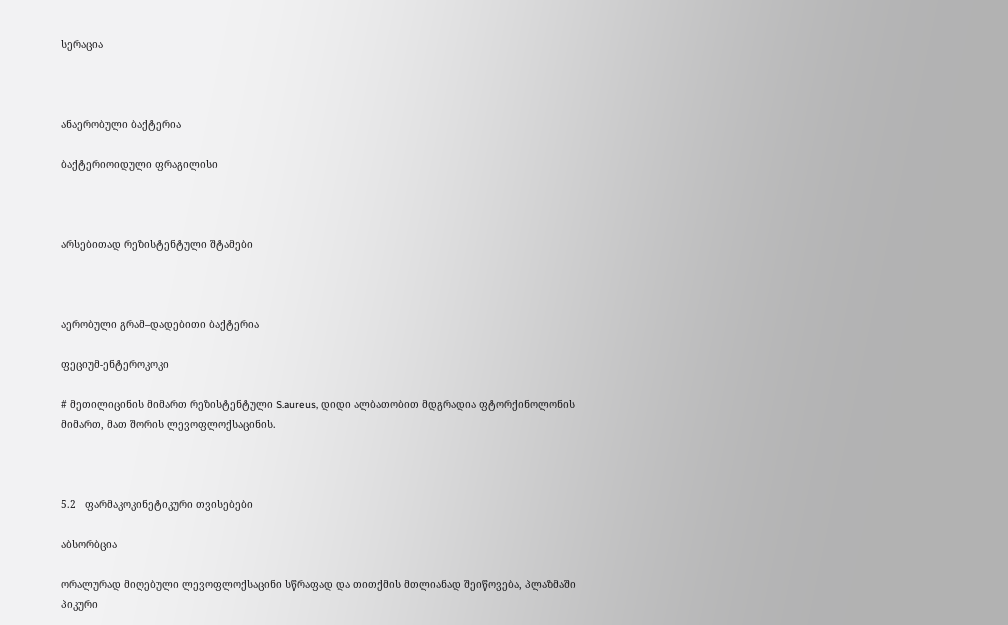სერაცია



ანაერობული ბაქტერია

ბაქტერიოიდული ფრაგილისი



არსებითად რეზისტენტული შტამები



აერობული გრამ–დადებითი ბაქტერია

ფეციუმ-ენტეროკოკი

# მეთილიცინის მიმართ რეზისტენტული S.aureus, დიდი ალბათობით მდგრადია ფტორქინოლონის მიმართ, მათ შორის ლევოფლოქსაცინის.



5.2   ფარმაკოკინეტიკური თვისებები

აბსორბცია

ორალურად მიღებული ლევოფლოქსაცინი სწრაფად და თითქმის მთლიანად შეიწოვება, პლაზმაში პიკური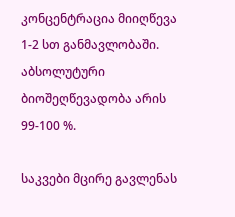კონცენტრაცია მიიღწევა  1-2 სთ განმავლობაში. აბსოლუტური ბიოშეღწევადობა არის 99-100 %.

საკვები მცირე გავლენას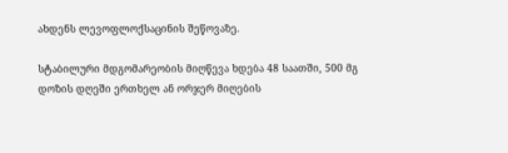ახდენს ლევოფლოქსაცინის შეწოვაზე.

სტაბილური მდგომარეობის მიღწევა ხდება 48 საათში, 500 მგ დოზის დღეში ერთხელ ან ორჯერ მიღების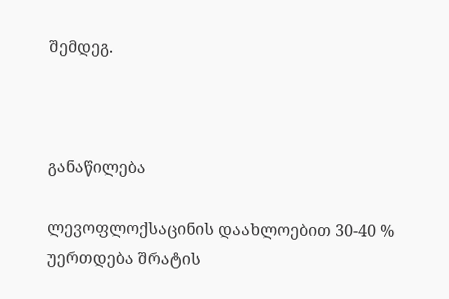შემდეგ.



განაწილება

ლევოფლოქსაცინის დაახლოებით 30-40 % უერთდება შრატის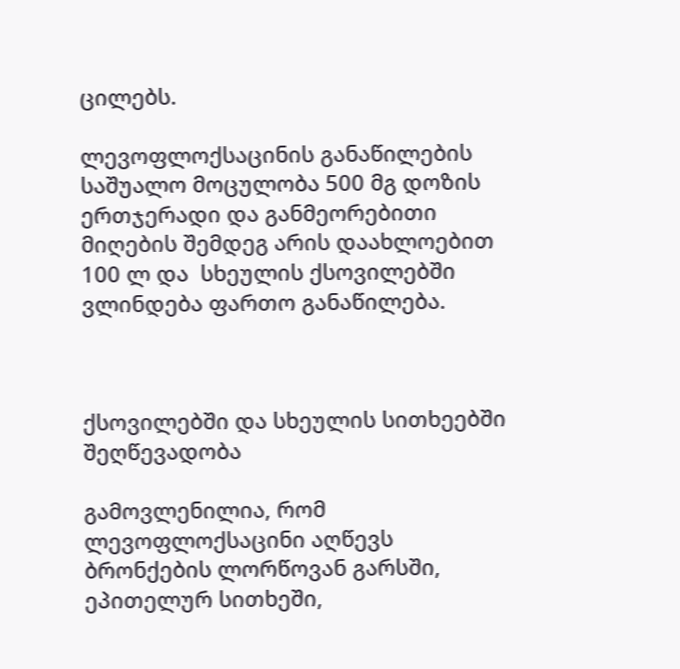ცილებს.

ლევოფლოქსაცინის განაწილების საშუალო მოცულობა 500 მგ დოზის ერთჯერადი და განმეორებითი მიღების შემდეგ არის დაახლოებით 100 ლ და  სხეულის ქსოვილებში ვლინდება ფართო განაწილება.



ქსოვილებში და სხეულის სითხეებში შეღწევადობა

გამოვლენილია, რომ ლევოფლოქსაცინი აღწევს ბრონქების ლორწოვან გარსში, ეპითელურ სითხეში,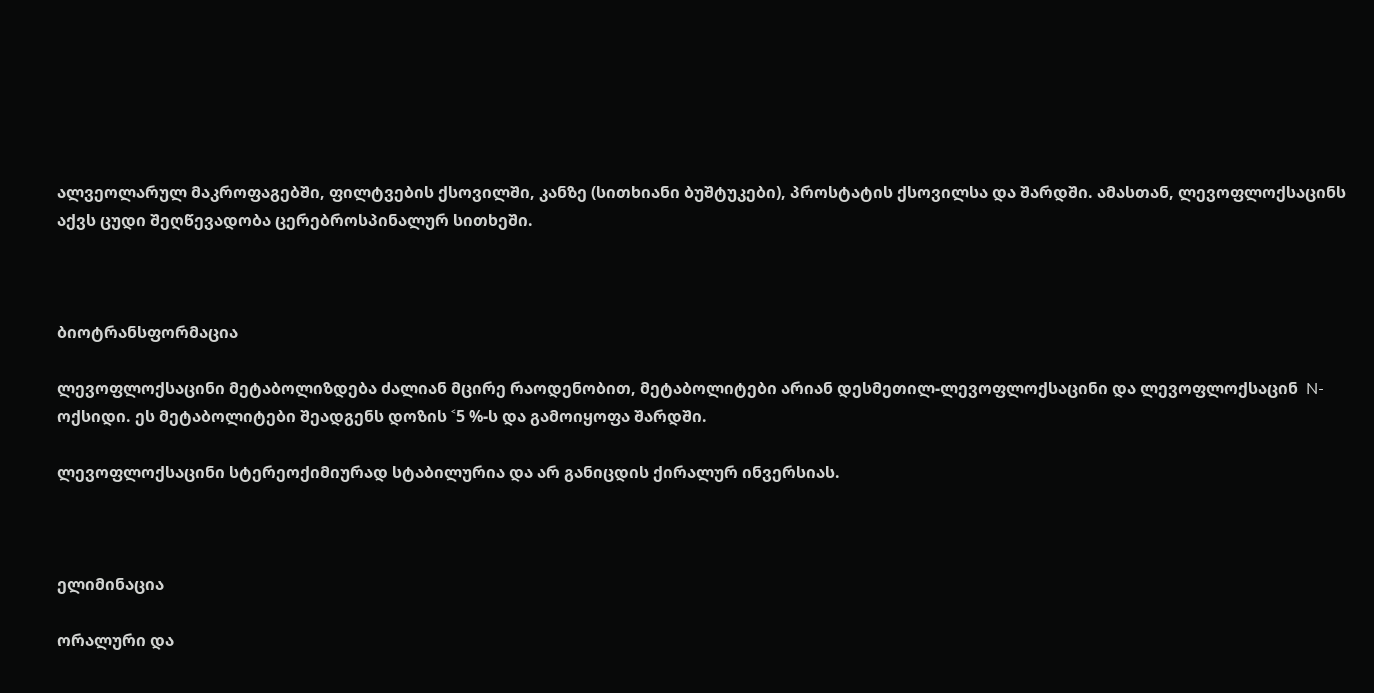ალვეოლარულ მაკროფაგებში, ფილტვების ქსოვილში, კანზე (სითხიანი ბუშტუკები), პროსტატის ქსოვილსა და შარდში. ამასთან, ლევოფლოქსაცინს აქვს ცუდი შეღწევადობა ცერებროსპინალურ სითხეში.



ბიოტრანსფორმაცია

ლევოფლოქსაცინი მეტაბოლიზდება ძალიან მცირე რაოდენობით, მეტაბოლიტები არიან დესმეთილ-ლევოფლოქსაცინი და ლევოფლოქსაცინ  N-ოქსიდი. ეს მეტაბოლიტები შეადგენს დოზის ˂5 %-ს და გამოიყოფა შარდში.

ლევოფლოქსაცინი სტერეოქიმიურად სტაბილურია და არ განიცდის ქირალურ ინვერსიას.



ელიმინაცია

ორალური და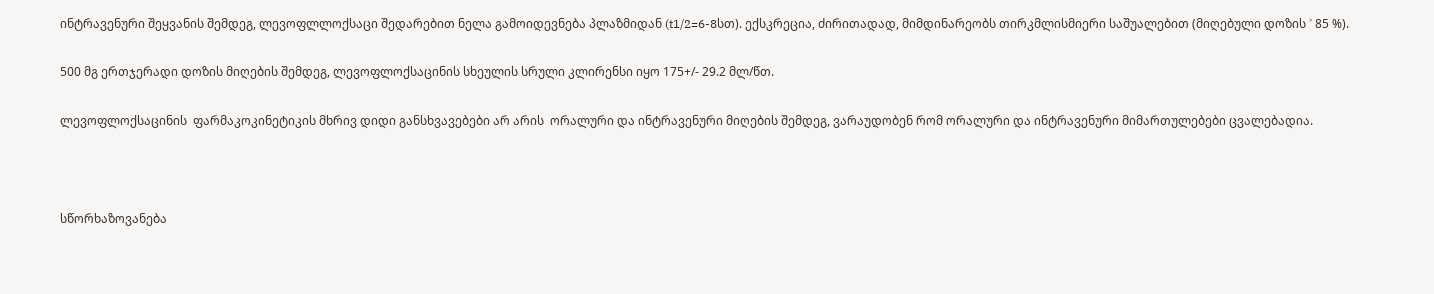ინტრავენური შეყვანის შემდეგ, ლევოფლლოქსაცი შედარებით ნელა გამოიდევნება პლაზმიდან (t1/2=6-8სთ). ექსკრეცია, ძირითადად, მიმდინარეობს თირკმლისმიერი საშუალებით (მიღებული დოზის ˃ 85 %).

500 მგ ერთჯერადი დოზის მიღების შემდეგ, ლევოფლოქსაცინის სხეულის სრული კლირენსი იყო 175+/- 29.2 მლ/წთ.

ლევოფლოქსაცინის  ფარმაკოკინეტიკის მხრივ დიდი განსხვავებები არ არის  ორალური და ინტრავენური მიღების შემდეგ, ვარაუდობენ რომ ორალური და ინტრავენური მიმართულებები ცვალებადია.



სწორხაზოვანება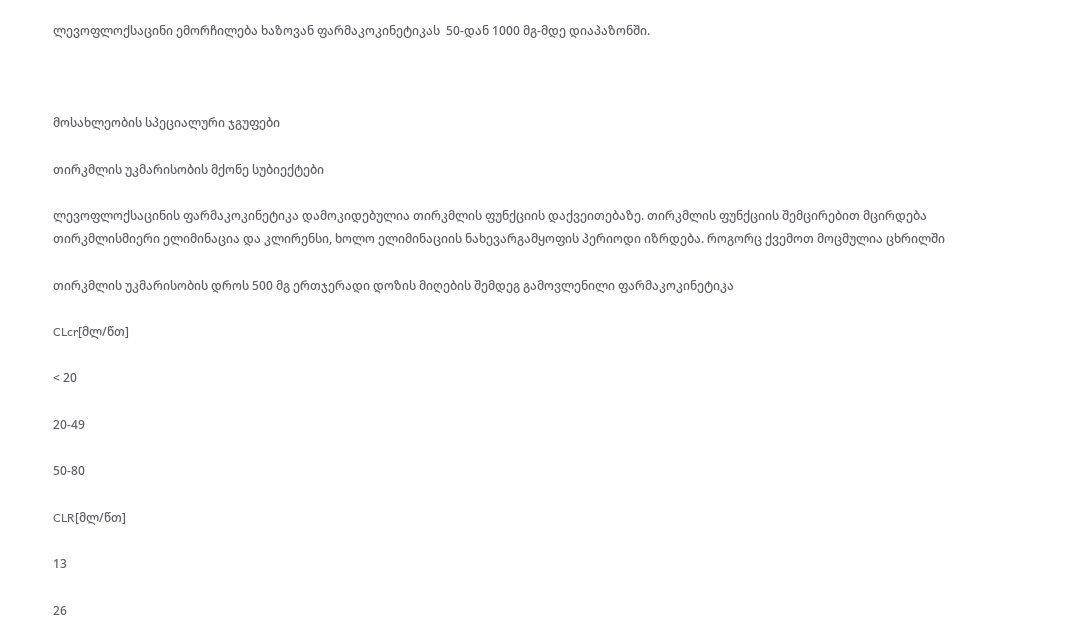ლევოფლოქსაცინი ემორჩილება ხაზოვან ფარმაკოკინეტიკას  50-დან 1000 მგ-მდე დიაპაზონში.



მოსახლეობის სპეციალური ჯგუფები

თირკმლის უკმარისობის მქონე სუბიექტები

ლევოფლოქსაცინის ფარმაკოკინეტიკა დამოკიდებულია თირკმლის ფუნქციის დაქვეითებაზე. თირკმლის ფუნქციის შემცირებით მცირდება თირკმლისმიერი ელიმინაცია და კლირენსი, ხოლო ელიმინაციის ნახევარგამყოფის პერიოდი იზრდება. როგორც ქვემოთ მოცმულია ცხრილში

თირკმლის უკმარისობის დროს 500 მგ ერთჯერადი დოზის მიღების შემდეგ გამოვლენილი ფარმაკოკინეტიკა

CLcr[მლ/წთ]

< 20

20-49

50-80

CLR[მლ/წთ]

13

26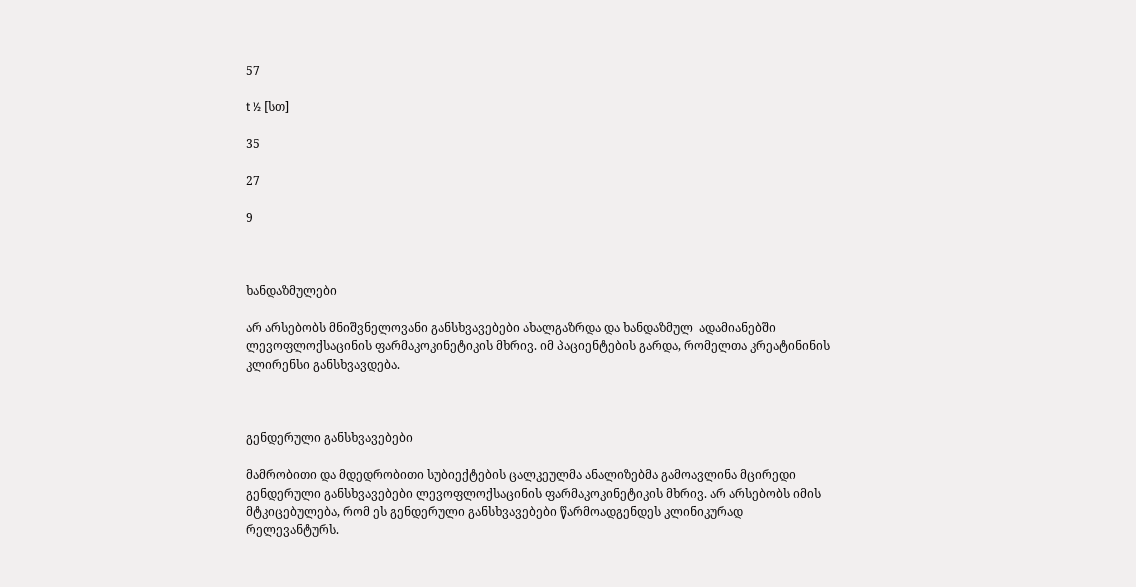57

t ½ [სთ]

35

27

9



ხანდაზმულები

არ არსებობს მნიშვნელოვანი განსხვავებები ახალგაზრდა და ხანდაზმულ  ადამიანებში ლევოფლოქსაცინის ფარმაკოკინეტიკის მხრივ. იმ პაციენტების გარდა, რომელთა კრეატინინის კლირენსი განსხვავდება.



გენდერული განსხვავებები

მამრობითი და მდედრობითი სუბიექტების ცალკეულმა ანალიზებმა გამოავლინა მცირედი გენდერული განსხვავებები ლევოფლოქსაცინის ფარმაკოკინეტიკის მხრივ. არ არსებობს იმის მტკიცებულება, რომ ეს გენდერული განსხვავებები წარმოადგენდეს კლინიკურად რელევანტურს.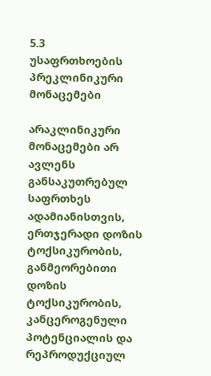5.3   უსაფრთხოების პრეკლინიკური მონაცემები

არაკლინიკური მონაცემები არ ავლენს განსაკუთრებულ საფრთხეს ადამიანისთვის, ერთჯერადი დოზის ტოქსიკურობის, განმეორებითი დოზის ტოქსიკურობის, კანცეროგენული პოტენციალის და რეპროდუქციულ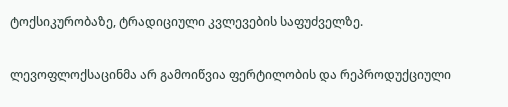ტოქსიკურობაზე, ტრადიციული კვლევების საფუძველზე.

ლევოფლოქსაცინმა არ გამოიწვია ფერტილობის და რეპროდუქციული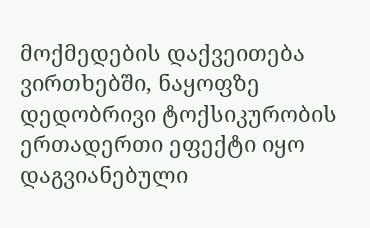მოქმედების დაქვეითება ვირთხებში, ნაყოფზე  დედობრივი ტოქსიკურობის ერთადერთი ეფექტი იყო დაგვიანებული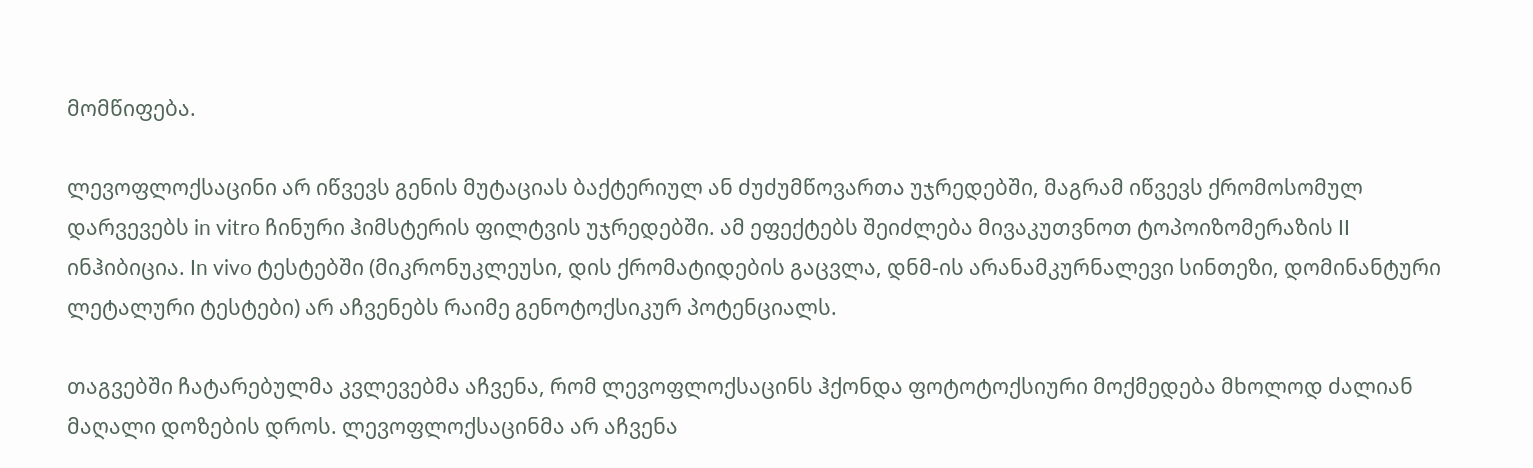მომწიფება.

ლევოფლოქსაცინი არ იწვევს გენის მუტაციას ბაქტერიულ ან ძუძუმწოვართა უჯრედებში, მაგრამ იწვევს ქრომოსომულ დარვევებს in vitro ჩინური ჰიმსტერის ფილტვის უჯრედებში. ამ ეფექტებს შეიძლება მივაკუთვნოთ ტოპოიზომერაზის II ინჰიბიცია. In vivo ტესტებში (მიკრონუკლეუსი, დის ქრომატიდების გაცვლა, დნმ-ის არანამკურნალევი სინთეზი, დომინანტური ლეტალური ტესტები) არ აჩვენებს რაიმე გენოტოქსიკურ პოტენციალს.

თაგვებში ჩატარებულმა კვლევებმა აჩვენა, რომ ლევოფლოქსაცინს ჰქონდა ფოტოტოქსიური მოქმედება მხოლოდ ძალიან მაღალი დოზების დროს. ლევოფლოქსაცინმა არ აჩვენა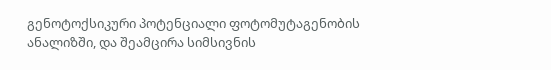გენოტოქსიკური პოტენციალი ფოტომუტაგენობის ანალიზში, და შეამცირა სიმსივნის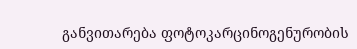განვითარება ფოტოკარცინოგენურობის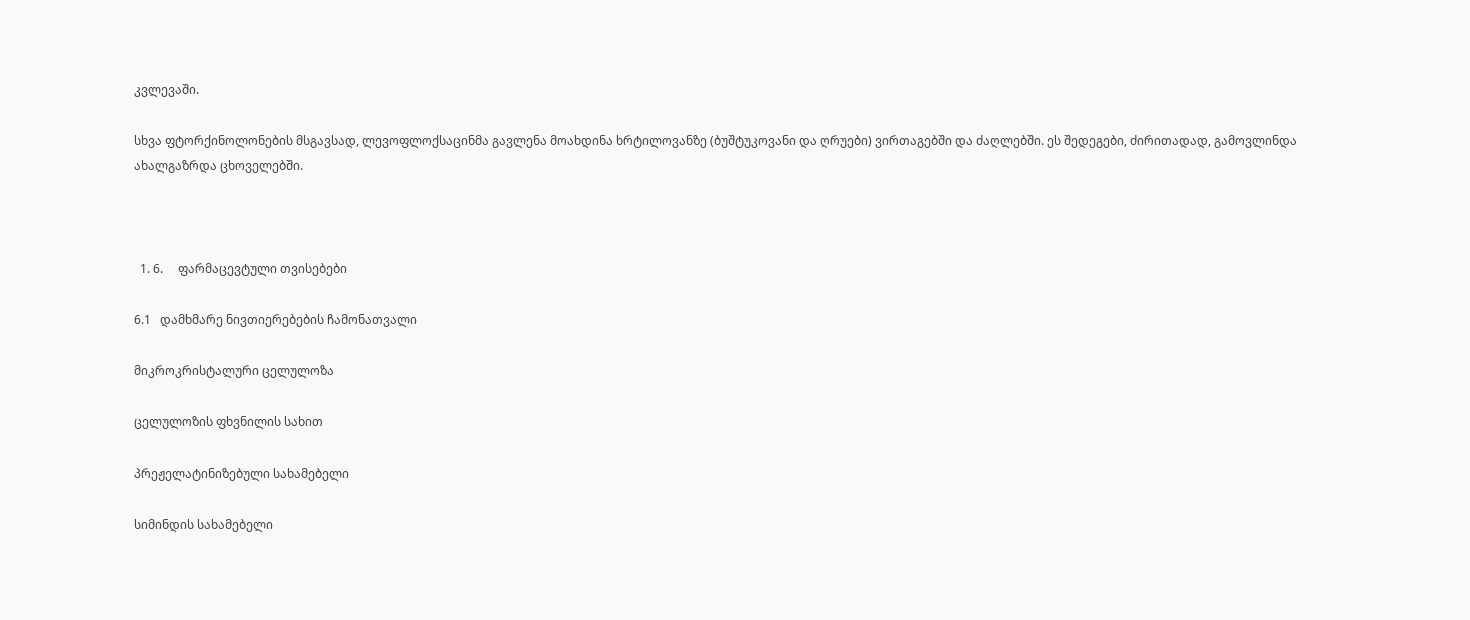კვლევაში.

სხვა ფტორქინოლონების მსგავსად, ლევოფლოქსაცინმა გავლენა მოახდინა ხრტილოვანზე (ბუშტუკოვანი და ღრუები) ვირთაგებში და ძაღლებში. ეს შედეგები, ძირითადად, გამოვლინდა ახალგაზრდა ცხოველებში.



  1. 6.     ფარმაცევტული თვისებები

6.1   დამხმარე ნივთიერებების ჩამონათვალი

მიკროკრისტალური ცელულოზა

ცელულოზის ფხვნილის სახით

პრეჟელატინიზებული სახამებელი

სიმინდის სახამებელი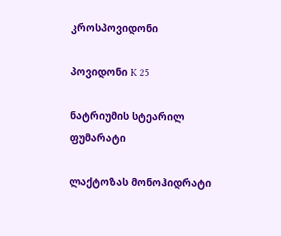კროსპოვიდონი

პოვიდონი K 25

ნატრიუმის სტეარილ ფუმარატი

ლაქტოზას მონოჰიდრატი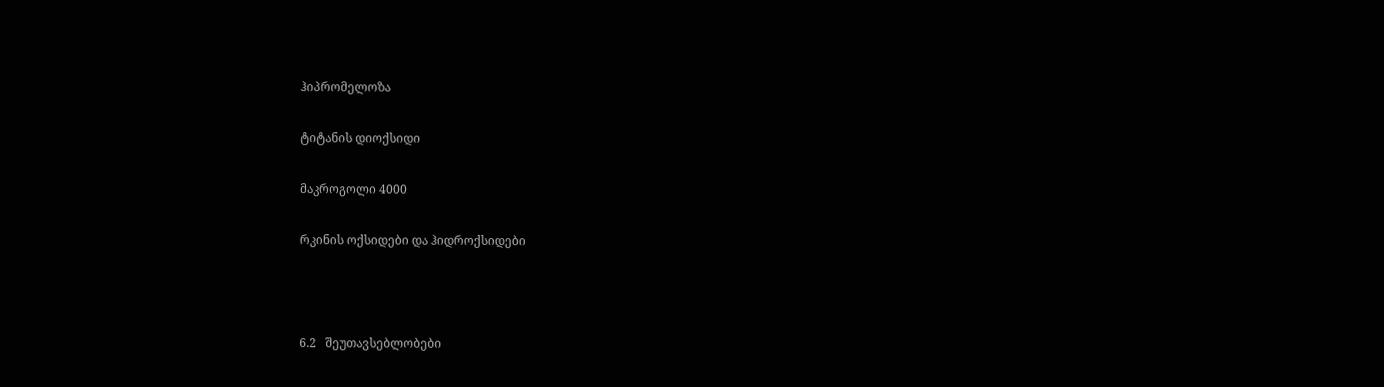ჰიპრომელოზა

ტიტანის დიოქსიდი

მაკროგოლი 4000

რკინის ოქსიდები და ჰიდროქსიდები



6.2   შეუთავსებლობები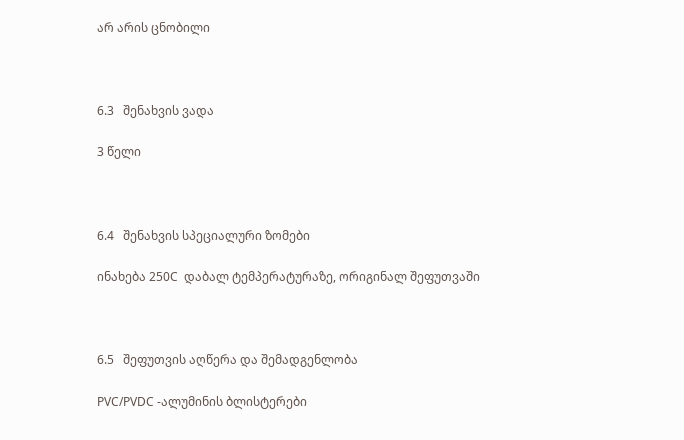არ არის ცნობილი



6.3   შენახვის ვადა

3 წელი



6.4   შენახვის სპეციალური ზომები

ინახება 250C  დაბალ ტემპერატურაზე, ორიგინალ შეფუთვაში



6.5   შეფუთვის აღწერა და შემადგენლობა

PVC/PVDC -ალუმინის ბლისტერები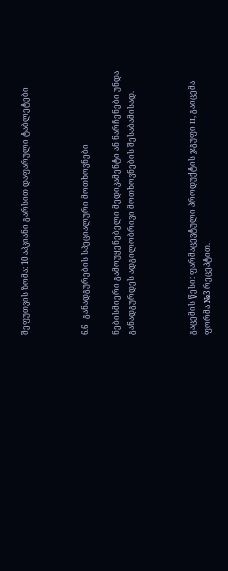შეფუთვის ზომა: 10 აპკიანი გარსით დაფარული ტაბლეტები



6.6   განადგურების სპეციალური მოთხოვნები

ნებისმიერი გამოუყენებელი მედიკამენტი ან ნარჩენები უნდა განადგურდეს ადგილობრივი მოთხოვნების შესაბამისად.



გაცემის წესი: ფარმაცევტული პროდუქტის ჯგუფი II, გაიცემა ფორმა №3 რეცეპტით.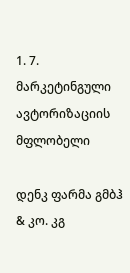1. 7.      მარკეტინგული ავტორიზაციის მფლობელი

დენკ ფარმა გმბჰ & კო. კგ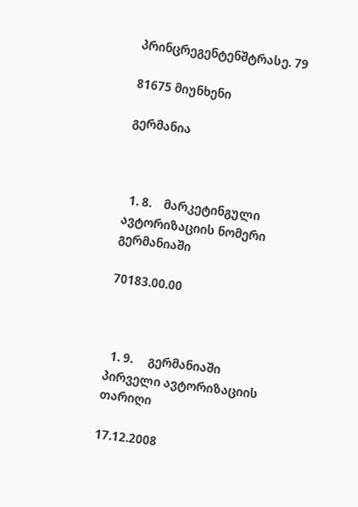პრინცრეგენტენშტრასე. 79

81675 მიუნხენი

გერმანია



  1. 8.    მარკეტინგული ავტორიზაციის ნომერი გერმანიაში

70183.00.00



  1. 9.     გერმანიაში პირველი ავტორიზაციის თარიღი

17.12.2008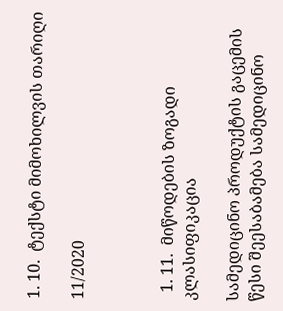1. 10.  ტექსტი მიმოხილვის თარიღი

11/2020



  1. 11.  მიწოდების ზოგადი კლასიფიკაცია

სამედიცინო პროდუქტის გაცემის წესი შეესაბამება სამედიცინო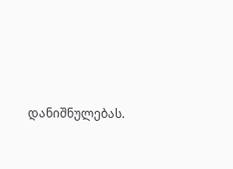დანიშნულებას.